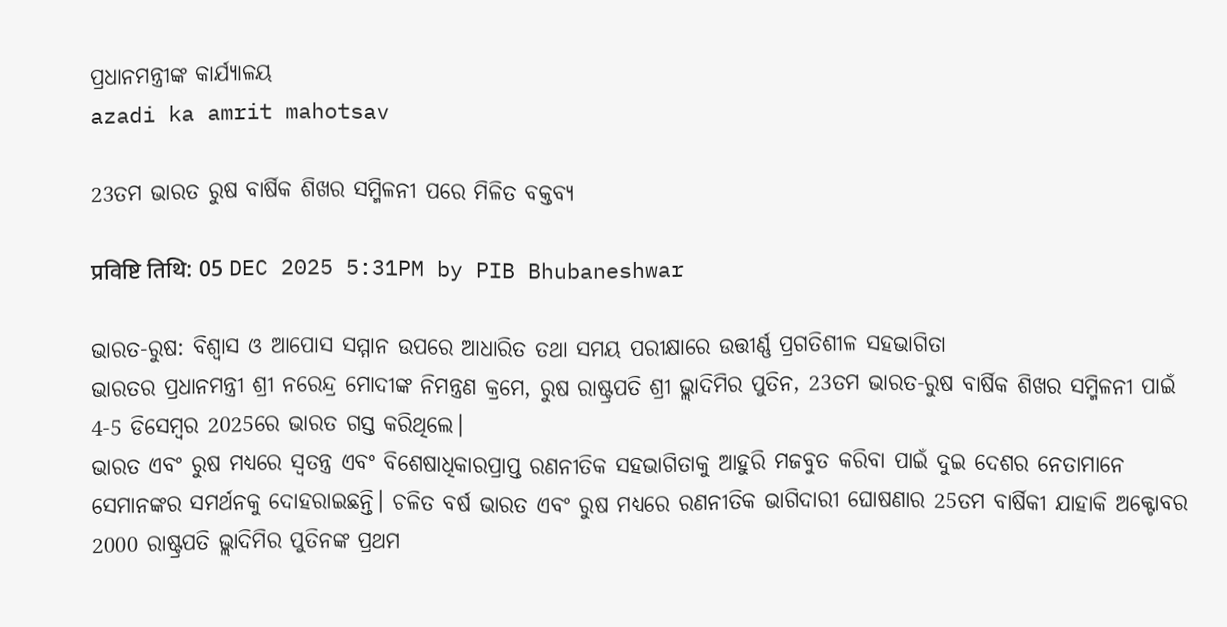ପ୍ରଧାନମନ୍ତ୍ରୀଙ୍କ କାର୍ଯ୍ୟାଳୟ
azadi ka amrit mahotsav

23ତମ ଭାରତ ରୁଷ ବାର୍ଷିକ ଶିଖର ସମ୍ମିଳନୀ ପରେ ମିଳିତ ବକ୍ତବ୍ୟ

प्रविष्टि तिथि: 05 DEC 2025 5:31PM by PIB Bhubaneshwar

ଭାରତ-ରୁଷ: ବିଶ୍ୱାସ ଓ ଆପୋସ ସମ୍ମାନ ଉପରେ ଆଧାରିତ ତଥା ସମୟ ପରୀକ୍ଷାରେ ଉତ୍ତୀର୍ଣ୍ଣ ପ୍ରଗତିଶୀଳ ସହଭାଗିତା
ଭାରତର ପ୍ରଧାନମନ୍ତ୍ରୀ ଶ୍ରୀ ନରେନ୍ଦ୍ର ମୋଦୀଙ୍କ ନିମନ୍ତ୍ରଣ କ୍ରମେ, ରୁଷ ରାଷ୍ଟ୍ରପତି ଶ୍ରୀ ଭ୍ଲାଦିମିର ପୁତିନ, 23ତମ ଭାରତ-ରୁଷ ବାର୍ଷିକ ଶିଖର ସମ୍ମିଳନୀ ପାଇଁ 4-5 ଡିସେମ୍ବର 2025ରେ ଭାରତ ଗସ୍ତ କରିଥିଲେ।
ଭାରତ ଏବଂ ରୁଷ ମଧ୍ୟରେ ସ୍ୱତନ୍ତ୍ର ଏବଂ ବିଶେଷାଧିକାରପ୍ରାପ୍ତ ରଣନୀତିକ ସହଭାଗିତାକୁ ଆହୁରି ମଜବୁତ କରିବା ପାଇଁ ଦୁଇ ଦେଶର ନେତାମାନେ ସେମାନଙ୍କର ସମର୍ଥନକୁ ଦୋହରାଇଛନ୍ତି। ଚଳିତ ବର୍ଷ ଭାରତ ଏବଂ ରୁଷ ମଧ୍ୟରେ ରଣନୀତିକ ଭାଗିଦାରୀ ଘୋଷଣାର 25ତମ ବାର୍ଷିକୀ ଯାହାକି ଅକ୍ଟୋବର 2000 ରାଷ୍ଟ୍ରପତି ଭ୍ଲାଦିମିର ପୁତିନଙ୍କ ପ୍ରଥମ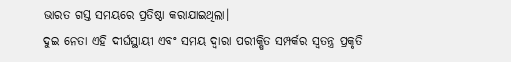ଭାରତ ଗସ୍ତ ସମୟରେ ପ୍ରତିଷ୍ଠା କରାଯାଇଥିଲା।
ଦୁଇ ନେତା ଏହି ଦୀର୍ଘସ୍ଥାୟୀ ଏବଂ ସମୟ ଦ୍ୱାରା ପରୀକ୍ଷିତ ସମ୍ପର୍କର ସ୍ୱତନ୍ତ୍ର ପ୍ରକୃତି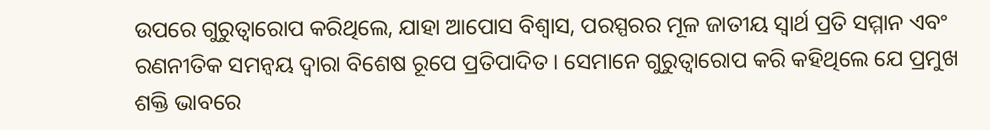ଉପରେ ଗୁରୁତ୍ୱାରୋପ କରିଥିଲେ, ଯାହା ଆପୋସ ବିଶ୍ୱାସ, ପରସ୍ପରର ମୂଳ ଜାତୀୟ ସ୍ୱାର୍ଥ ପ୍ରତି ସମ୍ମାନ ଏବଂ ରଣନୀତିକ ସମନ୍ୱୟ ଦ୍ୱାରା ବିଶେଷ ରୂପେ ପ୍ରତିପାଦିତ। ସେମାନେ ଗୁରୁତ୍ୱାରୋପ କରି କହିଥିଲେ ଯେ ପ୍ରମୁଖ ଶକ୍ତି ଭାବରେ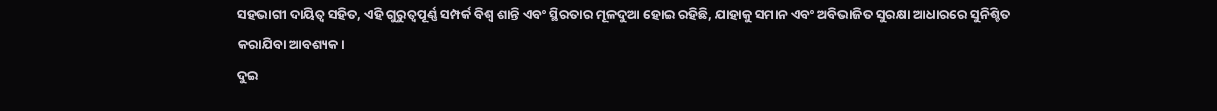ସହଭାଗୀ ଦାୟିତ୍ୱ ସହିତ, ଏହି ଗୁରୁତ୍ୱପୂର୍ଣ୍ଣ ସମ୍ପର୍କ ବିଶ୍ୱ ଶାନ୍ତି ଏବଂ ସ୍ଥିରତାର ମୂଳଦୁଆ ହୋଇ ରହିଛି, ଯାହାକୁ ସମାନ ଏବଂ ଅବିଭାଜିତ ସୁରକ୍ଷା ଆଧାରରେ ସୁନିଶ୍ଚିତ କରାଯିବା ଆବଶ୍ୟକ।
ଦୁଇ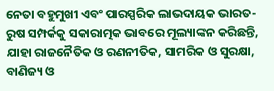ନେତା ବହୁମୁଖୀ ଏବଂ ପାରସ୍ପରିକ ଲାଭଦାୟକ ଭାରତ-ରୁଷ ସମ୍ପର୍କକୁ ସକାରାତ୍ମକ ଭାବରେ ମୂଲ୍ୟାଙ୍କନ କରିଛନ୍ତି, ଯାହା ରାଜନୈତିକ ଓ ରଣନୀତିକ, ସାମରିକ ଓ ସୁରକ୍ଷା, ବାଣିଜ୍ୟ ଓ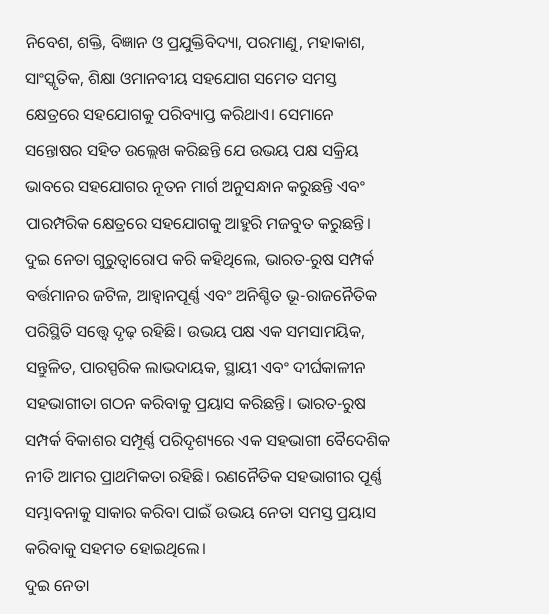ନିବେଶ, ଶକ୍ତି, ବିଜ୍ଞାନ ଓ ପ୍ରଯୁକ୍ତିବିଦ୍ୟା, ପରମାଣୁ, ମହାକାଶ, ସାଂସ୍କୃତିକ, ଶିକ୍ଷା ଓମାନବୀୟ ସହଯୋଗ ସମେତ ସମସ୍ତ କ୍ଷେତ୍ରରେ ସହଯୋଗକୁ ପରିବ୍ୟାପ୍ତ କରିଥାଏ। ସେମାନେ ସନ୍ତୋଷର ସହିତ ଉଲ୍ଲେଖ କରିଛନ୍ତି ଯେ ଉଭୟ ପକ୍ଷ ସକ୍ରିୟ ଭାବରେ ସହଯୋଗର ନୂତନ ମାର୍ଗ ଅନୁସନ୍ଧାନ କରୁଛନ୍ତି ଏବଂ ପାରମ୍ପରିକ କ୍ଷେତ୍ରରେ ସହଯୋଗକୁ ଆହୁରି ମଜବୁତ କରୁଛନ୍ତି।
ଦୁଇ ନେତା ଗୁରୁତ୍ୱାରୋପ କରି କହିଥିଲେ, ଭାରତ-ରୁଷ ସମ୍ପର୍କ ବର୍ତ୍ତମାନର ଜଟିଳ, ଆହ୍ୱାନପୂର୍ଣ୍ଣ ଏବଂ ଅନିଶ୍ଚିତ ଭୂ-ରାଜନୈତିକ ପରିସ୍ଥିତି ସତ୍ତ୍ୱେ ଦୃଢ଼ ରହିଛି। ଉଭୟ ପକ୍ଷ ଏକ ସମସାମୟିକ, ସନ୍ତୁଳିତ, ପାରସ୍ପରିକ ଲାଭଦାୟକ, ସ୍ଥାୟୀ ଏବଂ ଦୀର୍ଘକାଳୀନ ସହଭାଗୀତା ଗଠନ କରିବାକୁ ପ୍ରୟାସ କରିଛନ୍ତି। ଭାରତ-ରୁଷ ସମ୍ପର୍କ ବିକାଶର ସମ୍ପୂର୍ଣ୍ଣ ପରିଦୃଶ୍ୟରେ ଏକ ସହଭାଗୀ ବୈଦେଶିକ ନୀତି ଆମର ପ୍ରାଥମିକତା ରହିଛି। ରଣନୈତିକ ସହଭାଗୀର ପୂର୍ଣ୍ଣ ସମ୍ଭାବନାକୁ ସାକାର କରିବା ପାଇଁ ଉଭୟ ନେତା ସମସ୍ତ ପ୍ରୟାସ କରିବାକୁ ସହମତ ହୋଇଥିଲେ।
ଦୁଇ ନେତା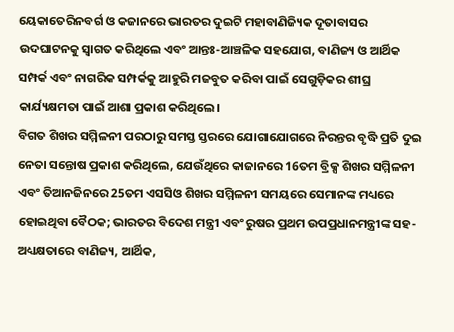ୟେକାତେରିନବର୍ଗ ଓ କଜାନରେ ଭାରତର ଦୁଇଟି ମହାବାଣିଜ୍ୟିକ ଦୂତାବାସର ଉଦଘାଟନକୁ ସ୍ୱାଗତ କରିଥିଲେ ଏବଂ ଆନ୍ତଃ-ଆଞ୍ଚଳିକ ସହଯୋଗ, ବାଣିଜ୍ୟ ଓ ଆର୍ଥିକ ସମ୍ପର୍କ ଏବଂ ନାଗରିକ ସମ୍ପର୍କକୁ ଆହୁରି ମଜବୁତ କରିବା ପାଇଁ ସେଗୁଡ଼ିକର ଶୀଘ୍ର କାର୍ଯ୍ୟକ୍ଷମତା ପାଇଁ ଆଶା ପ୍ରକାଶ କରିଥିଲେ।
ବିଗତ ଶିଖର ସମ୍ମିଳନୀ ପରଠାରୁ ସମସ୍ତ ସ୍ତରରେ ଯୋଗାଯୋଗରେ ନିରନ୍ତର ବୃଦ୍ଧି ପ୍ରତି ଦୁଇ ନେତା ସନ୍ତୋଷ ପ୍ରକାଶ କରିଥିଲେ, ଯେଉଁଥିରେ କାଜାନରେ 16ତମ ବ୍ରିକ୍ସ ଶିଖର ସମ୍ମିଳନୀ ଏବଂ ତିଆନଜିନରେ 25ତମ ଏସସିଓ ଶିଖର ସମ୍ମିଳନୀ ସମୟରେ ସେମାନଙ୍କ ମଧ୍ୟରେ ହୋଇଥିବା ବୈଠକ; ଭାରତର ବିଦେଶ ମନ୍ତ୍ରୀ ଏବଂ ରୁଷର ପ୍ରଥମ ଉପପ୍ରଧାନମନ୍ତ୍ରୀଙ୍କ ସହ-ଅଧ୍ୟକ୍ଷତାରେ ବାଣିଜ୍ୟ, ଆର୍ଥିକ,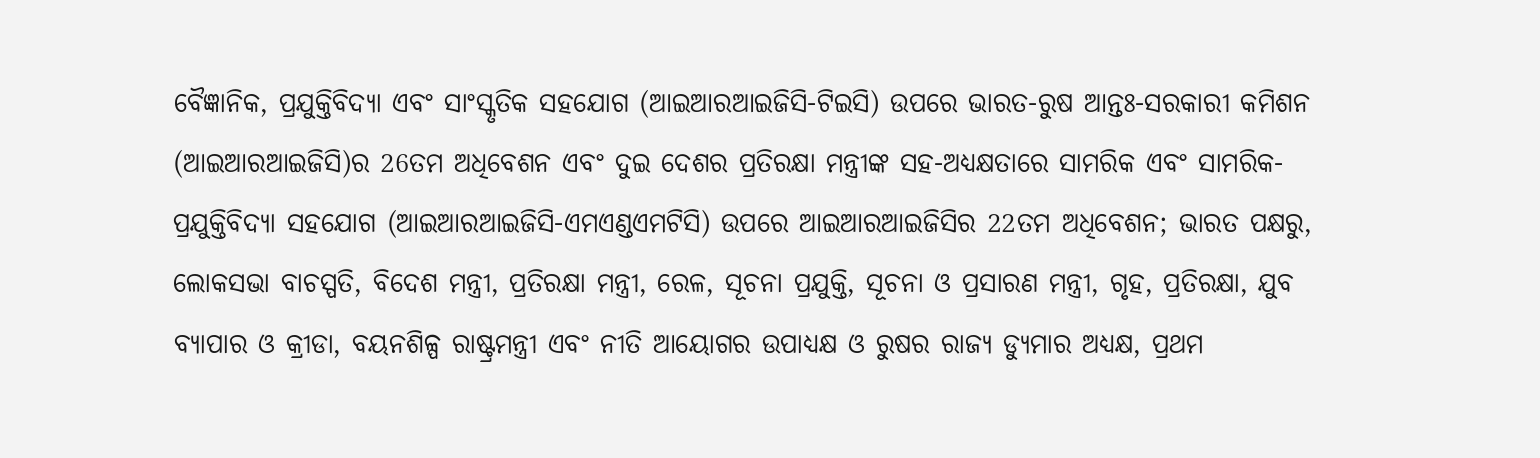ବୈଜ୍ଞାନିକ, ପ୍ରଯୁକ୍ତିବିଦ୍ୟା ଏବଂ ସାଂସ୍କୃତିକ ସହଯୋଗ (ଆଇଆରଆଇଜିସି-ଟିଇସି) ଉପରେ ଭାରତ-ରୁଷ ଆନ୍ତଃ-ସରକାରୀ କମିଶନ (ଆଇଆରଆଇଜିସି)ର 26ତମ ଅଧିବେଶନ ଏବଂ ଦୁଇ ଦେଶର ପ୍ରତିରକ୍ଷା ମନ୍ତ୍ରୀଙ୍କ ସହ-ଅଧ୍ୟକ୍ଷତାରେ ସାମରିକ ଏବଂ ସାମରିକ-ପ୍ରଯୁକ୍ତିବିଦ୍ୟା ସହଯୋଗ (ଆଇଆରଆଇଜିସି-ଏମଏଣ୍ଡଏମଟିସି) ଉପରେ ଆଇଆରଆଇଜିସିର 22ତମ ଅଧିବେଶନ; ଭାରତ ପକ୍ଷରୁ, ଲୋକସଭା ବାଚସ୍ପତି, ବିଦେଶ ମନ୍ତ୍ରୀ, ପ୍ରତିରକ୍ଷା ମନ୍ତ୍ରୀ, ରେଳ, ସୂଚନା ପ୍ରଯୁକ୍ତି, ସୂଚନା ଓ ପ୍ରସାରଣ ମନ୍ତ୍ରୀ, ଗୃହ, ପ୍ରତିରକ୍ଷା, ଯୁବ ବ୍ୟାପାର ଓ କ୍ରୀଡା, ବୟନଶିଳ୍ପ ରାଷ୍ଟ୍ରମନ୍ତ୍ରୀ ଏବଂ ନୀତି ଆୟୋଗର ଉପାଧ୍ୟକ୍ଷ ଓ ରୁଷର ରାଜ୍ୟ ଡ୍ୟୁମାର ଅଧ୍ୟକ୍ଷ, ପ୍ରଥମ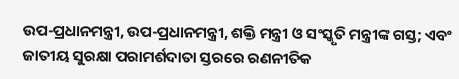ଉପ-ପ୍ରଧାନମନ୍ତ୍ରୀ, ଉପ-ପ୍ରଧାନମନ୍ତ୍ରୀ, ଶକ୍ତି ମନ୍ତ୍ରୀ ଓ ସଂସ୍କୃତି ମନ୍ତ୍ରୀଙ୍କ ଗସ୍ତ; ଏବଂ ଜାତୀୟ ସୁରକ୍ଷା ପରାମର୍ଶଦାତା ସ୍ତରରେ ରଣନୀତିକ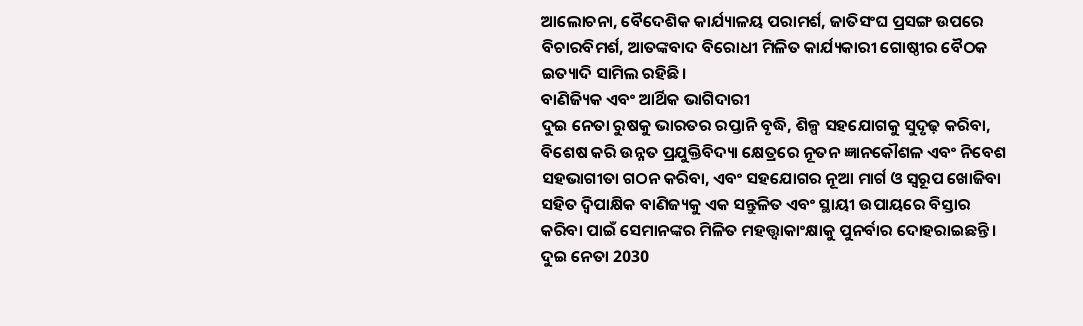ଆଲୋଚନା, ବୈଦେଶିକ କାର୍ଯ୍ୟାଳୟ ପରାମର୍ଶ, ଜାତିସଂଘ ପ୍ରସଙ୍ଗ ଉପରେ ବିଚାରବିମର୍ଶ, ଆତଙ୍କବାଦ ବିରୋଧୀ ମିଳିତ କାର୍ଯ୍ୟକାରୀ ଗୋଷ୍ଠୀର ବୈଠକ ଇତ୍ୟାଦି ସାମିଲ ରହିଛି।
ବାଣିଜ୍ୟିକ ଏବଂ ଆର୍ଥିକ ଭାଗିଦାରୀ
ଦୁଇ ନେତା ରୁଷକୁ ଭାରତର ରପ୍ତାନି ବୃଦ୍ଧି, ଶିଳ୍ପ ସହଯୋଗକୁ ସୁଦୃଢ଼ କରିବା, ବିଶେଷ କରି ଉନ୍ନତ ପ୍ରଯୁକ୍ତିବିଦ୍ୟା କ୍ଷେତ୍ରରେ ନୂତନ ଜ୍ଞାନକୌଶଳ ଏବଂ ନିବେଶ ସହଭାଗୀତା ଗଠନ କରିବା, ଏବଂ ସହଯୋଗର ନୂଆ ମାର୍ଗ ଓ ସ୍ୱରୂପ ଖୋଜିବା ସହିତ ଦ୍ୱିପାକ୍ଷିକ ବାଣିଜ୍ୟକୁ ଏକ ସନ୍ତୁଳିତ ଏବଂ ସ୍ଥାୟୀ ଉପାୟରେ ବିସ୍ତାର କରିବା ପାଇଁ ସେମାନଙ୍କର ମିଳିତ ମହତ୍ତ୍ୱାକାଂକ୍ଷାକୁ ପୁନର୍ବାର ଦୋହରାଇଛନ୍ତି ।
ଦୁଇ ନେତା 2030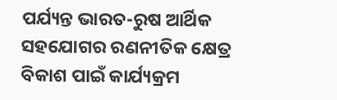ପର୍ଯ୍ୟନ୍ତ ଭାରତ-ରୁଷ ଆର୍ଥିକ ସହଯୋଗର ରଣନୀତିକ କ୍ଷେତ୍ର ବିକାଶ ପାଇଁ କାର୍ଯ୍ୟକ୍ରମ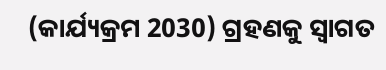(କାର୍ଯ୍ୟକ୍ରମ 2030) ଗ୍ରହଣକୁ ସ୍ୱାଗତ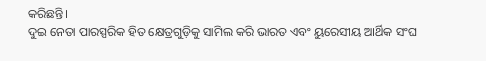କରିଛନ୍ତି।
ଦୁଇ ନେତା ପାରସ୍ପରିକ ହିତ କ୍ଷେତ୍ରଗୁଡ଼ିକୁ ସାମିଲ କରି ଭାରତ ଏବଂ ୟୁରେସୀୟ ଆର୍ଥିକ ସଂଘ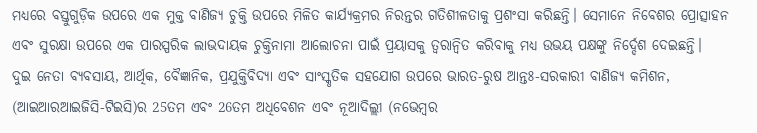ମଧ୍ୟରେ ବସ୍ତୁଗୁଡ଼ିକ ଉପରେ ଏକ ମୁକ୍ତ ବାଣିଜ୍ୟ ଚୁକ୍ତି ଉପରେ ମିଳିତ କାର୍ଯ୍ୟକ୍ରମର ନିରନ୍ତର ଗତିଶୀଳତାକୁ ପ୍ରଶଂସା କରିଛନ୍ତି। ସେମାନେ ନିବେଶର ପ୍ରୋତ୍ସାହନ ଏବଂ ସୁରକ୍ଷା ଉପରେ ଏକ ପାରସ୍ପରିକ ଲାଭଦାୟକ ଚୁକ୍ତିନାମା ଆଲୋଚନା ପାଇଁ ପ୍ରୟାସକୁ ତ୍ୱରାନ୍ୱିତ କରିବାକୁ ମଧ୍ୟ ଉଭୟ ପକ୍ଷଙ୍କୁ ନିର୍ଦ୍ଦେଶ ଦେଇଛନ୍ତି।
ଦୁଇ ନେତା ବ୍ୟବସାୟ, ଆର୍ଥିକ, ବୈଜ୍ଞାନିକ, ପ୍ରଯୁକ୍ତିବିଦ୍ୟା ଏବଂ ସାଂସ୍କୃତିକ ସହଯୋଗ ଉପରେ ଭାରତ-ରୁଷ ଆନ୍ତଃ-ସରକାରୀ ବାଣିଜ୍ୟ କମିଶନ, (ଆଇଆରଆଇଜିସି-ଟିଇସି)ର 25ତମ ଏବଂ 26ତମ ଅଧିବେଶନ ଏବଂ ନୂଆଦିଲ୍ଲୀ (ନଭେମ୍ବର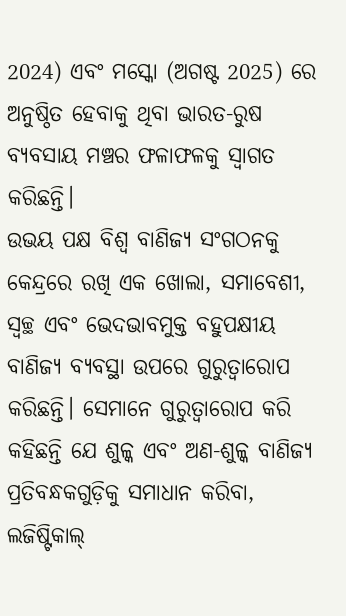2024) ଏବଂ ମସ୍କୋ (ଅଗଷ୍ଟ 2025) ରେ ଅନୁଷ୍ଠିତ ହେବାକୁ ଥିବା ଭାରତ-ରୁଷ ବ୍ୟବସାୟ ମଞ୍ଚର ଫଳାଫଳକୁ ସ୍ୱାଗତ କରିଛନ୍ତି।
ଉଭୟ ପକ୍ଷ ବିଶ୍ୱ ବାଣିଜ୍ୟ ସଂଗଠନକୁ କେନ୍ଦ୍ରରେ ରଖି ଏକ ଖୋଲା, ସମାବେଶୀ, ସ୍ୱଚ୍ଛ ଏବଂ ଭେଦଭାବମୁକ୍ତ ବହୁପକ୍ଷୀୟ ବାଣିଜ୍ୟ ବ୍ୟବସ୍ଥା ଉପରେ ଗୁରୁତ୍ୱାରୋପ କରିଛନ୍ତି। ସେମାନେ ଗୁରୁତ୍ୱାରୋପ କରି କହିଛନ୍ତି ଯେ ଶୁଳ୍କ ଏବଂ ଅଣ-ଶୁଳ୍କ ବାଣିଜ୍ୟ ପ୍ରତିବନ୍ଧକଗୁଡ଼ିକୁ ସମାଧାନ କରିବା, ଲଜିଷ୍ଟିକାଲ୍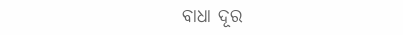ବାଧା ଦୂର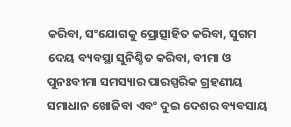କରିବା, ସଂଯୋଗକୁ ପ୍ରୋତ୍ସାହିତ କରିବା, ସୁଗମ ଦେୟ ବ୍ୟବସ୍ଥା ସୁନିଶ୍ଚିତ କରିବା, ବୀମା ଓ ପୁନଃବୀମା ସମସ୍ୟାର ପାରସ୍ପରିକ ଗ୍ରହଣୀୟ ସମାଧାନ ଖୋଜିବା ଏବଂ ଦୁଇ ଦେଶର ବ୍ୟବସାୟ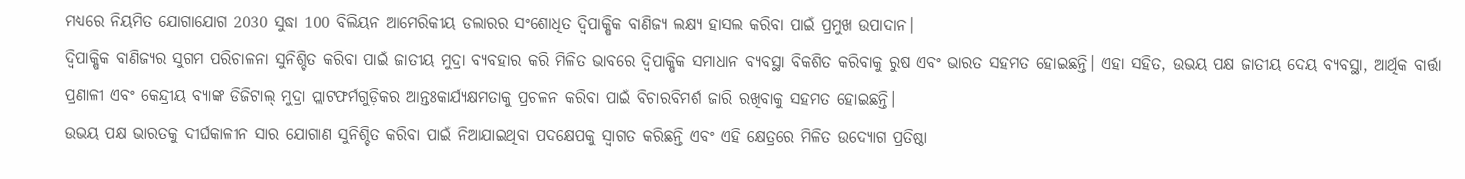ମଧ୍ୟରେ ନିୟମିତ ଯୋଗାଯୋଗ 2030 ସୁଦ୍ଧା 100 ବିଲିୟନ ଆମେରିକୀୟ ଡଲାରର ସଂଶୋଧିତ ଦ୍ୱିପାକ୍ଷିକ ବାଣିଜ୍ୟ ଲକ୍ଷ୍ୟ ହାସଲ କରିବା ପାଇଁ ପ୍ରମୁଖ ଉପାଦାନ।
ଦ୍ୱିପାକ୍ଷିକ ବାଣିଜ୍ୟର ସୁଗମ ପରିଚାଳନା ସୁନିଶ୍ଚିତ କରିବା ପାଇଁ ଜାତୀୟ ମୁଦ୍ରା ବ୍ୟବହାର କରି ମିଳିତ ଭାବରେ ଦ୍ୱିପାକ୍ଷିକ ସମାଧାନ ବ୍ୟବସ୍ଥା ବିକଶିତ କରିବାକୁ ରୁଷ ଏବଂ ଭାରତ ସହମତ ହୋଇଛନ୍ତି। ଏହା ସହିତ, ଉଭୟ ପକ୍ଷ ଜାତୀୟ ଦେୟ ବ୍ୟବସ୍ଥା, ଆର୍ଥିକ ବାର୍ତ୍ତା ପ୍ରଣାଳୀ ଏବଂ କେନ୍ଦ୍ରୀୟ ବ୍ୟାଙ୍କ ଡିଜିଟାଲ୍ ମୁଦ୍ରା ପ୍ଲାଟଫର୍ମଗୁଡ଼ିକର ଆନ୍ତଃକାର୍ଯ୍ୟକ୍ଷମତାକୁ ପ୍ରଚଳନ କରିବା ପାଇଁ ବିଚାରବିମର୍ଶ ଜାରି ରଖିବାକୁ ସହମତ ହୋଇଛନ୍ତି।
ଉଭୟ ପକ୍ଷ ଭାରତକୁ ଦୀର୍ଘକାଳୀନ ସାର ଯୋଗାଣ ସୁନିଶ୍ଚିତ କରିବା ପାଇଁ ନିଆଯାଇଥିବା ପଦକ୍ଷେପକୁ ସ୍ୱାଗତ କରିଛନ୍ତି ଏବଂ ଏହି କ୍ଷେତ୍ରରେ ମିଳିତ ଉଦ୍ୟୋଗ ପ୍ରତିଷ୍ଠା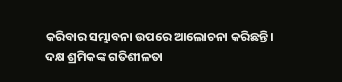କରିବାର ସମ୍ଭାବନା ଉପରେ ଆଲୋଚନା କରିଛନ୍ତି।
ଦକ୍ଷ ଶ୍ରମିକଙ୍କ ଗତିଶୀଳତା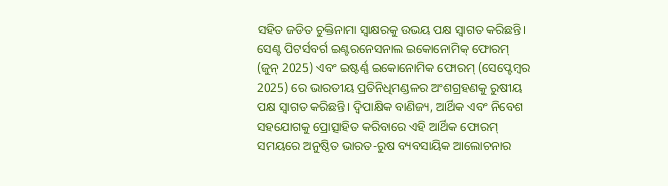ସହିତ ଜଡିତ ଚୁକ୍ତିନାମା ସ୍ୱାକ୍ଷରକୁ ଉଭୟ ପକ୍ଷ ସ୍ୱାଗତ କରିଛନ୍ତି।
ସେଣ୍ଟ ପିଟର୍ସବର୍ଗ ଇଣ୍ଟରନେସନାଲ ଇକୋନୋମିକ୍‌ ଫୋରମ୍ (ଜୁନ୍ 2025) ଏବଂ ଇଷ୍ଟର୍ଣ୍ଣ ଇକୋନୋମିକ ଫୋରମ୍ (ସେପ୍ଟେମ୍ବର 2025) ରେ ଭାରତୀୟ ପ୍ରତିନିଧିମଣ୍ଡଳର ଅଂଶଗ୍ରହଣକୁ ରୁଷୀୟ ପକ୍ଷ ସ୍ୱାଗତ କରିଛନ୍ତି। ଦ୍ୱିପାକ୍ଷିକ ବାଣିଜ୍ୟ, ଆର୍ଥିକ ଏବଂ ନିବେଶ ସହଯୋଗକୁ ପ୍ରୋତ୍ସାହିତ କରିବାରେ ଏହି ଆର୍ଥିକ ଫୋରମ୍ ସମୟରେ ଅନୁଷ୍ଠିତ ଭାରତ-ରୁଷ ବ୍ୟବସାୟିକ ଆଲୋଚନାର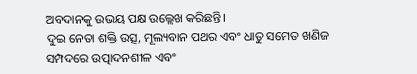ଅବଦାନକୁ ଉଭୟ ପକ୍ଷ ଉଲ୍ଲେଖ କରିଛନ୍ତି।
ଦୁଇ ନେତା ଶକ୍ତି ଉତ୍ସ, ମୂଲ୍ୟବାନ ପଥର ଏବଂ ଧାତୁ ସମେତ ଖଣିଜ ସମ୍ପଦରେ ଉତ୍ପାଦନଶୀଳ ଏବଂ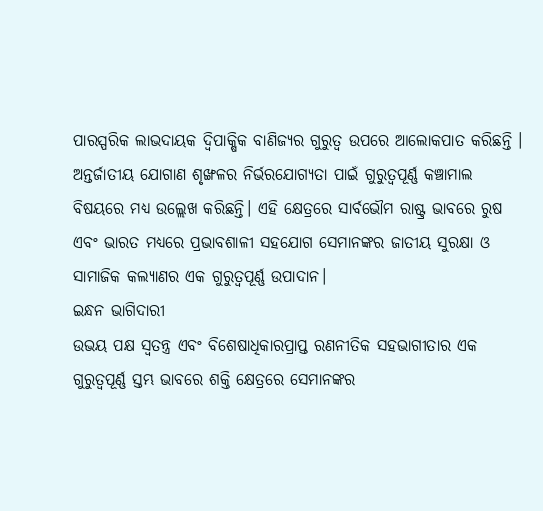ପାରସ୍ପରିକ ଲାଭଦାୟକ ଦ୍ୱିପାକ୍ଷିକ ବାଣିଜ୍ୟର ଗୁରୁତ୍ୱ ଉପରେ ଆଲୋକପାତ କରିଛନ୍ତି । ଅନ୍ତର୍ଜାତୀୟ ଯୋଗାଣ ଶୃଙ୍ଖଳର ନିର୍ଭରଯୋଗ୍ୟତା ପାଇଁ ଗୁରୁତ୍ୱପୂର୍ଣ୍ଣ କଞ୍ଚାମାଲ ବିଷୟରେ ମଧ୍ୟ ଉଲ୍ଲେଖ କରିଛନ୍ତି। ଏହି କ୍ଷେତ୍ରରେ ସାର୍ବଭୌମ ରାଷ୍ଟ୍ର ଭାବରେ ରୁଷ ଏବଂ ଭାରତ ମଧ୍ୟରେ ପ୍ରଭାବଶାଳୀ ସହଯୋଗ ସେମାନଙ୍କର ଜାତୀୟ ସୁରକ୍ଷା ଓ ସାମାଜିକ କଲ୍ୟାଣର ଏକ ଗୁରୁତ୍ୱପୂର୍ଣ୍ଣ ଉପାଦାନ।
ଇନ୍ଧନ ଭାଗିଦାରୀ
ଉଭୟ ପକ୍ଷ ସ୍ୱତନ୍ତ୍ର ଏବଂ ବିଶେଷାଧିକାରପ୍ରାପ୍ତ ରଣନୀତିକ ସହଭାଗୀତାର ଏକ ଗୁରୁତ୍ୱପୂର୍ଣ୍ଣ ସ୍ତମ୍ଭ ଭାବରେ ଶକ୍ତି କ୍ଷେତ୍ରରେ ସେମାନଙ୍କର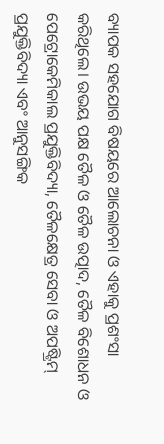ବ୍ୟାପକ ସହଯୋଗ ବିଷୟରେ ଆଲୋଚନା ଓ ଏହାକୁ ପ୍ରଶଂସା କରିଥିଲେ। ଉଭୟ ପକ୍ଷ ତୈଳ ଓ ତୈଳ ଉତ୍ପାଦ, ତୈଳ ବିଶୋଧନ ଓ ପେଟ୍ରୋକେମିକାଲ ପ୍ରଯୁକ୍ତିବିଦ୍ୟା, ତୈଳକ୍ଷେତ୍ର ସେବା ଓ ଅପଷ୍ଟ୍ରିମ୍ ପ୍ରଯୁକ୍ତିବିଦ୍ୟା ଏବଂ ଆନୁସଙ୍ଗିକ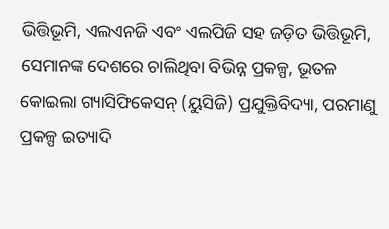ଭିତ୍ତିଭୂମି, ଏଲଏନଜି ଏବଂ ଏଲପିଜି ସହ ଜଡ଼ିତ ଭିତ୍ତିଭୂମି, ସେମାନଙ୍କ ଦେଶରେ ଚାଲିଥିବା ବିଭିନ୍ନ ପ୍ରକଳ୍ପ, ଭୂତଳ କୋଇଲା ଗ୍ୟାସିଫିକେସନ୍ (ୟୁସିଜି) ପ୍ରଯୁକ୍ତିବିଦ୍ୟା, ପରମାଣୁ ପ୍ରକଳ୍ପ ଇତ୍ୟାଦି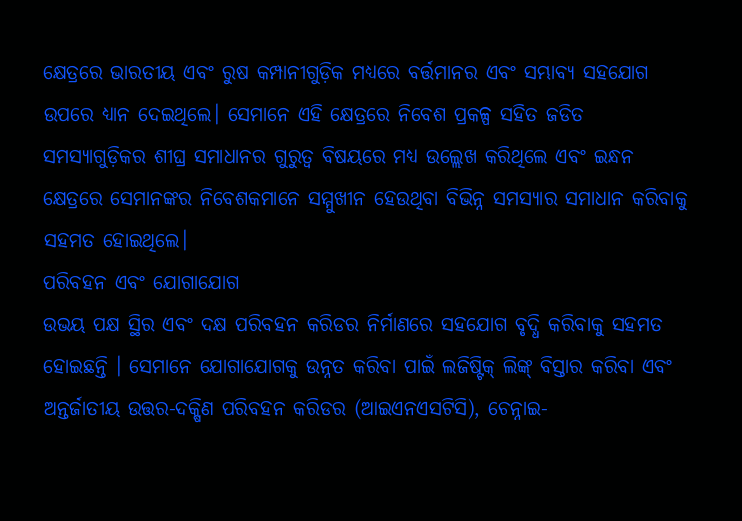କ୍ଷେତ୍ରରେ ଭାରତୀୟ ଏବଂ ରୁଷ କମ୍ପାନୀଗୁଡ଼ିକ ମଧ୍ୟରେ ବର୍ତ୍ତମାନର ଏବଂ ସମ୍ଭାବ୍ୟ ସହଯୋଗ ଉପରେ ଧ୍ୟାନ ଦେଇଥିଲେ। ସେମାନେ ଏହି କ୍ଷେତ୍ରରେ ନିବେଶ ପ୍ରକଳ୍ପ ସହିତ ଜଡିତ ସମସ୍ୟାଗୁଡ଼ିକର ଶୀଘ୍ର ସମାଧାନର ଗୁରୁତ୍ୱ ବିଷୟରେ ମଧ୍ୟ ଉଲ୍ଲେଖ କରିଥିଲେ ଏବଂ ଇନ୍ଧନ କ୍ଷେତ୍ରରେ ସେମାନଙ୍କର ନିବେଶକମାନେ ସମ୍ମୁଖୀନ ହେଉଥିବା ବିଭିନ୍ନ ସମସ୍ୟାର ସମାଧାନ କରିବାକୁ ସହମତ ହୋଇଥିଲେ।
ପରିବହନ ଏବଂ ଯୋଗାଯୋଗ
ଉଭୟ ପକ୍ଷ ସ୍ଥିର ଏବଂ ଦକ୍ଷ ପରିବହନ କରିଡର ନିର୍ମାଣରେ ସହଯୋଗ ବୃଦ୍ଧି କରିବାକୁ ସହମତ ହୋଇଛନ୍ତି । ସେମାନେ ଯୋଗାଯୋଗକୁ ଉନ୍ନତ କରିବା ପାଇଁ ଲଜିଷ୍ଟିକ୍ ଲିଙ୍କ୍ ବିସ୍ତାର କରିବା ଏବଂ ଅନ୍ତର୍ଜାତୀୟ ଉତ୍ତର-ଦକ୍ଷିଣ ପରିବହନ କରିଡର (ଆଇଏନଏସଟିସି), ଚେନ୍ନାଇ-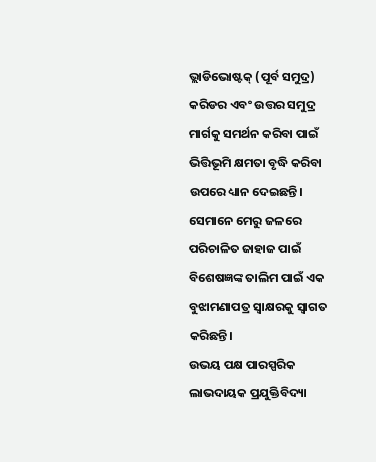ଭ୍ଲାଡିଭୋଷ୍ଟକ୍ (ପୂର୍ବ ସମୁଦ୍ର) କରିଡର ଏବଂ ଉତ୍ତର ସମୁଦ୍ର ମାର୍ଗକୁ ସମର୍ଥନ କରିବା ପାଇଁ ଭିତ୍ତିଭୂମି କ୍ଷମତା ବୃଦ୍ଧି କରିବା ଉପରେ ଧ୍ୟାନ ଦେଇଛନ୍ତି। ସେମାନେ ମେରୁ ଜଳରେ ପରିଚାଳିତ ଜାହାଜ ପାଇଁ ବିଶେଷଜ୍ଞଙ୍କ ତାଲିମ ପାଇଁ ଏକ ବୁଝାମଣାପତ୍ର ସ୍ୱାକ୍ଷରକୁ ସ୍ୱାଗତ କରିଛନ୍ତି।
ଉଭୟ ପକ୍ଷ ପାରସ୍ପରିକ ଲାଭଦାୟକ ପ୍ରଯୁକ୍ତିବିଦ୍ୟା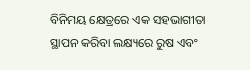ବିନିମୟ କ୍ଷେତ୍ରରେ ଏକ ସହଭାଗୀତା ସ୍ଥାପନ କରିବା ଲକ୍ଷ୍ୟରେ ରୁଷ ଏବଂ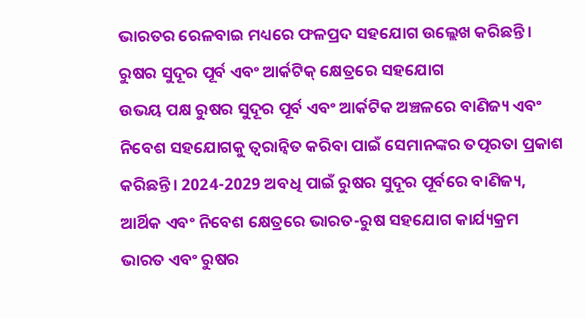ଭାରତର ରେଳବାଇ ମଧ୍ୟରେ ଫଳପ୍ରଦ ସହଯୋଗ ଉଲ୍ଲେଖ କରିଛନ୍ତି।
ରୁଷର ସୁଦୂର ପୂର୍ବ ଏବଂ ଆର୍କଟିକ୍‌ କ୍ଷେତ୍ରରେ ସହଯୋଗ
ଉଭୟ ପକ୍ଷ ରୁଷର ସୁଦୂର ପୂର୍ବ ଏବଂ ଆର୍କଟିକ ଅଞ୍ଚଳରେ ବାଣିଜ୍ୟ ଏବଂ ନିବେଶ ସହଯୋଗକୁ ତ୍ୱରାନ୍ୱିତ କରିବା ପାଇଁ ସେମାନଙ୍କର ତତ୍ପରତା ପ୍ରକାଶ କରିଛନ୍ତି। 2024-2029 ଅବଧି ପାଇଁ ରୁଷର ସୁଦୂର ପୂର୍ବରେ ବାଣିଜ୍ୟ, ଆର୍ଥିକ ଏବଂ ନିବେଶ କ୍ଷେତ୍ରରେ ଭାରତ-ରୁଷ ସହଯୋଗ କାର୍ଯ୍ୟକ୍ରମ ଭାରତ ଏବଂ ରୁଷର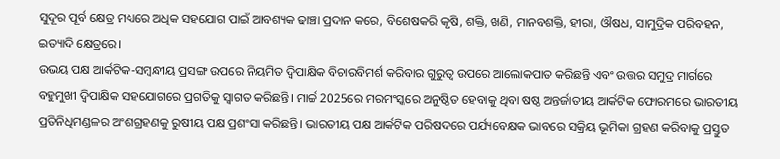ସୁଦୂର ପୂର୍ବ କ୍ଷେତ୍ର ମଧ୍ୟରେ ଅଧିକ ସହଯୋଗ ପାଇଁ ଆବଶ୍ୟକ ଢାଞ୍ଚା ପ୍ରଦାନ କରେ, ବିଶେଷକରି କୃଷି, ଶକ୍ତି, ଖଣି, ମାନବଶକ୍ତି, ହୀରା, ଔଷଧ, ସାମୁଦ୍ରିକ ପରିବହନ, ଇତ୍ୟାଦି କ୍ଷେତ୍ରରେ।
ଉଭୟ ପକ୍ଷ ଆର୍କଟିକ-ସମ୍ବନ୍ଧୀୟ ପ୍ରସଙ୍ଗ ଉପରେ ନିୟମିତ ଦ୍ୱିପାକ୍ଷିକ ବିଚାରବିମର୍ଶ କରିବାର ଗୁରୁତ୍ୱ ଉପରେ ଆଲୋକପାତ କରିଛନ୍ତି ଏବଂ ଉତ୍ତର ସମୁଦ୍ର ମାର୍ଗରେ ବହୁମୁଖୀ ଦ୍ୱିପାକ୍ଷିକ ସହଯୋଗରେ ପ୍ରଗତିକୁ ସ୍ୱାଗତ କରିଛନ୍ତି। ମାର୍ଚ୍ଚ 2025ରେ ମରମଂସ୍କରେ ଅନୁଷ୍ଠିତ ହେବାକୁ ଥିବା ଷଷ୍ଠ ଅନ୍ତର୍ଜାତୀୟ ଆର୍କଟିକ ଫୋରମରେ ଭାରତୀୟ ପ୍ରତିନିଧିମଣ୍ଡଳର ଅଂଶଗ୍ରହଣକୁ ରୁଷୀୟ ପକ୍ଷ ପ୍ରଶଂସା କରିଛନ୍ତି। ଭାରତୀୟ ପକ୍ଷ ଆର୍କଟିକ ପରିଷଦରେ ପର୍ଯ୍ୟବେକ୍ଷକ ଭାବରେ ସକ୍ରିୟ ଭୂମିକା ଗ୍ରହଣ କରିବାକୁ ପ୍ରସ୍ତୁତ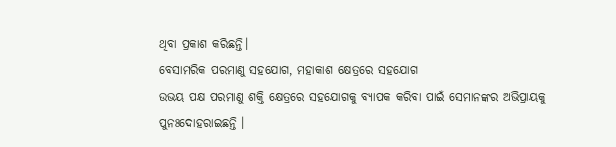ଥିବା ପ୍ରକାଶ କରିଛନ୍ତି।
ବେସାମରିକ ପରମାଣୁ ସହଯୋଗ, ମହାକାଶ କ୍ଷେତ୍ରରେ ସହଯୋଗ
ଉଭୟ ପକ୍ଷ ପରମାଣୁ ଶକ୍ତି କ୍ଷେତ୍ରରେ ସହଯୋଗକୁ ବ୍ୟାପକ କରିବା ପାଇଁ ସେମାନଙ୍କର ଅଭିପ୍ରାୟକୁ ପୁନଃଦୋହରାଇଛନ୍ତି ।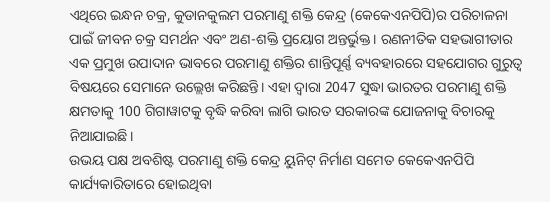ଏଥିରେ ଇନ୍ଧନ ଚକ୍ର, କୁଡାନକୁଲମ ପରମାଣୁ ଶକ୍ତି କେନ୍ଦ୍ର (କେକେଏନପିପି)ର ପରିଚାଳନା ପାଇଁ ଜୀବନ ଚକ୍ର ସମର୍ଥନ ଏବଂ ଅଣ-ଶକ୍ତି ପ୍ରୟୋଗ ଅନ୍ତର୍ଭୁକ୍ତ। ରଣନୀତିକ ସହଭାଗୀତାର ଏକ ପ୍ରମୁଖ ଉପାଦାନ ଭାବରେ ପରମାଣୁ ଶକ୍ତିର ଶାନ୍ତିପୂର୍ଣ୍ଣ ବ୍ୟବହାରରେ ସହଯୋଗର ଗୁରୁତ୍ୱ ବିଷୟରେ ସେମାନେ ଉଲ୍ଲେଖ କରିଛନ୍ତି। ଏହା ଦ୍ୱାରା 2047 ସୁଦ୍ଧା ଭାରତର ପରମାଣୁ ଶକ୍ତି କ୍ଷମତାକୁ 100 ଗିଗାୱାଟକୁ ବୃଦ୍ଧି କରିବା ଲାଗି ଭାରତ ସରକାରଙ୍କ ଯୋଜନାକୁ ବିଚାରକୁ ନିଆଯାଇଛି।
ଉଭୟ ପକ୍ଷ ଅବଶିଷ୍ଟ ପରମାଣୁ ଶକ୍ତି କେନ୍ଦ୍ର ୟୁନିଟ୍ ନିର୍ମାଣ ସମେତ କେକେଏନପିପି କାର୍ଯ୍ୟକାରିତାରେ ହୋଇଥିବା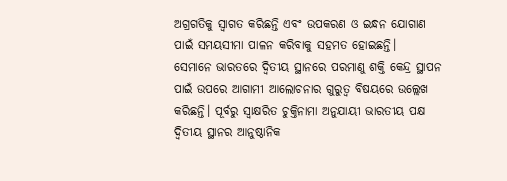ଅଗ୍ରଗତିକୁ ସ୍ୱାଗତ କରିଛନ୍ତି ଏବଂ ଉପକରଣ ଓ ଇନ୍ଧନ ଯୋଗାଣ ପାଇଁ ସମୟସୀମା ପାଳନ କରିବାକୁ ସହମତ ହୋଇଛନ୍ତି।
ସେମାନେ ଭାରତରେ ଦ୍ୱିତୀୟ ସ୍ଥାନରେ ପରମାଣୁ ଶକ୍ତି କେନ୍ଦ୍ର ସ୍ଥାପନ ପାଇଁ ଉପରେ ଆଗାମୀ ଆଲୋଚନାର ଗୁରୁତ୍ୱ ବିଷୟରେ ଉଲ୍ଲେଖ କରିଛନ୍ତି। ପୂର୍ବରୁ ସ୍ୱାକ୍ଷରିତ ଚୁକ୍ତିନାମା ଅନୁଯାୟୀ ଭାରତୀୟ ପକ୍ଷ ଦ୍ୱିତୀୟ ସ୍ଥାନର ଆନୁଷ୍ଠାନିକ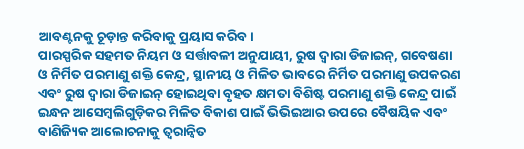ଆବଣ୍ଟନକୁ ଚୂଡ଼ାନ୍ତ କରିବାକୁ ପ୍ରୟାସ କରିବ।
ପାରସ୍ପରିକ ସହମତ ନିୟମ ଓ ସର୍ତ୍ତାବଳୀ ଅନୁଯାୟୀ, ରୁଷ ଦ୍ୱାରା ଡିଜାଇନ୍, ଗବେଷଣା ଓ ନିର୍ମିତ ପରମାଣୁ ଶକ୍ତି କେନ୍ଦ୍ର, ସ୍ଥାନୀୟ ଓ ମିଳିତ ଭାବରେ ନିର୍ମିତ ପରମାଣୁ ଉପକରଣ ଏବଂ ରୁଷ ଦ୍ୱାରା ଡିଜାଇନ୍ ହୋଇଥିବା ବୃହତ କ୍ଷମତା ବିଶିଷ୍ଟ ପରମାଣୁ ଶକ୍ତି କେନ୍ଦ୍ର ପାଇଁ ଇନ୍ଧନ ଆସେମ୍ବଲିଗୁଡ଼ିକର ମିଳିତ ବିକାଶ ପାଇଁ ଭିଭିଇଆର ଉପରେ ବୈଷୟିକ ଏବଂ ବାଣିଜ୍ୟିକ ଆଲୋଚନାକୁ ତ୍ୱରାନ୍ୱିତ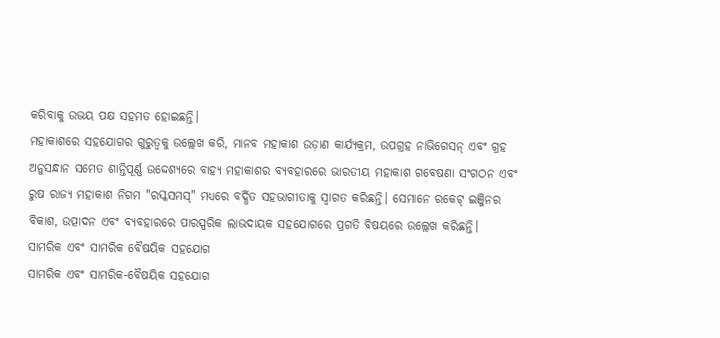କରିବାକୁ ଉଭୟ ପକ୍ଷ ସହମତ ହୋଇଛନ୍ତି।
ମହାକାଶରେ ସହଯୋଗର ଗୁରୁତ୍ୱକୁ ଉଲ୍ଲେଖ କରି, ମାନବ ମହାକାଶ ଉଡ଼ାଣ କାର୍ଯ୍ୟକ୍ରମ, ଉପଗ୍ରହ ନାଭିଗେସନ୍ ଏବଂ ଗ୍ରହ ଅନୁସନ୍ଧାନ ସମେତ ଶାନ୍ତିପୂର୍ଣ୍ଣ ଉଦ୍ଦେଶ୍ୟରେ ବାହ୍ୟ ମହାକାଶର ବ୍ୟବହାରରେ ଭାରତୀୟ ମହାକାଶ ଗବେଷଣା ସଂଗଠନ ଏବଂ ରୁଷ ରାଜ୍ୟ ମହାକାଶ ନିଗମ "ରସ୍କସମସ୍" ମଧ୍ୟରେ ବର୍ଦ୍ଧିତ ସହଭାଗୀତାକୁ ସ୍ୱାଗତ କରିଛନ୍ତି। ସେମାନେ ରକେଟ୍ ଇଞ୍ଜିନର ବିକାଶ, ଉତ୍ପାଦନ ଏବଂ ବ୍ୟବହାରରେ ପାରସ୍ପରିକ ଲାଭଦାୟକ ସହଯୋଗରେ ପ୍ରଗତି ବିଷୟରେ ଉଲ୍ଲେଖ କରିଛନ୍ତି।
ସାମରିକ ଏବଂ ସାମରିକ ବୈଷୟିକ ସହଯୋଗ
ସାମରିକ ଏବଂ ସାମରିକ-ବୈଷୟିକ ସହଯୋଗ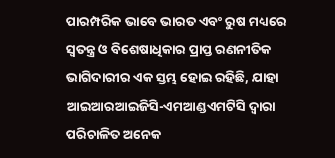ପାରମ୍ପରିକ ଭାବେ ଭାରତ ଏବଂ ରୁଷ ମଧ୍ୟରେ ସ୍ୱତନ୍ତ୍ର ଓ ବିଶେଷାଧିକାର ପ୍ରାପ୍ତ ରଣନୀତିକ ଭାଗିଦାରୀର ଏକ ସ୍ତମ୍ଭ ହୋଇ ରହିଛି, ଯାହା ଆଇଆରଆଇଜିସି-ଏମଆଣ୍ଡଏମଟିସି ଦ୍ୱାରା ପରିଚାଳିତ ଅନେକ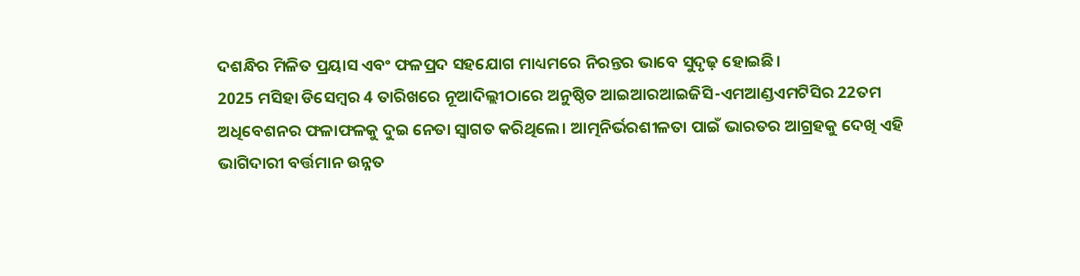ଦଶନ୍ଧିର ମିଳିତ ପ୍ରୟାସ ଏବଂ ଫଳପ୍ରଦ ସହଯୋଗ ମାଧ୍ୟମରେ ନିରନ୍ତର ଭାବେ ସୁଦୃଢ଼ ହୋଇଛି।
2025 ମସିହା ଡିସେମ୍ବର 4 ତାରିଖରେ ନୂଆଦିଲ୍ଲୀଠାରେ ଅନୁଷ୍ଠିତ ଆଇଆରଆଇଜିସି-ଏମଆଣ୍ଡଏମଟିସିର 22ତମ ଅଧିବେଶନର ଫଳାଫଳକୁ ଦୁଇ ନେତା ସ୍ୱାଗତ କରିଥିଲେ। ଆତ୍ମନିର୍ଭରଶୀଳତା ପାଇଁ ଭାରତର ଆଗ୍ରହକୁ ଦେଖି ଏହି ଭାଗିଦାରୀ ବର୍ତ୍ତମାନ ଉନ୍ନତ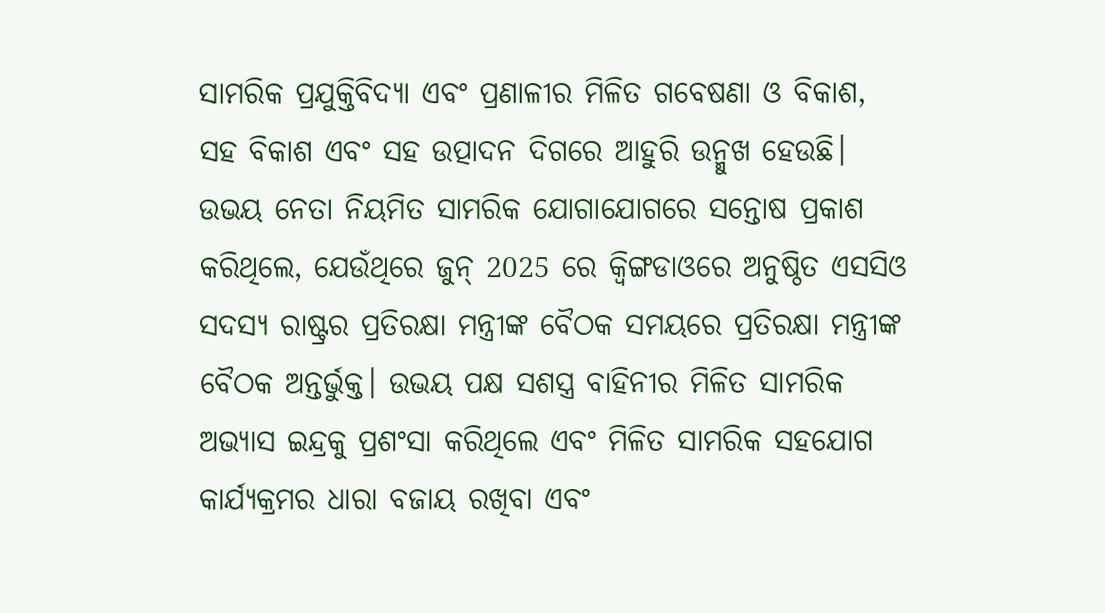ସାମରିକ ପ୍ରଯୁକ୍ତିବିଦ୍ୟା ଏବଂ ପ୍ରଣାଳୀର ମିଳିତ ଗବେଷଣା ଓ ବିକାଶ, ସହ ବିକାଶ ଏବଂ ସହ ଉତ୍ପାଦନ ଦିଗରେ ଆହୁରି ଉନ୍ମୁଖ ହେଉଛି।
ଉଭୟ ନେତା ନିୟମିତ ସାମରିକ ଯୋଗାଯୋଗରେ ସନ୍ତୋଷ ପ୍ରକାଶ କରିଥିଲେ, ଯେଉଁଥିରେ ଜୁନ୍ 2025 ରେ କ୍ୱିଙ୍ଗଡାଓରେ ଅନୁଷ୍ଠିତ ଏସସିଓ ସଦସ୍ୟ ରାଷ୍ଟ୍ରର ପ୍ରତିରକ୍ଷା ମନ୍ତ୍ରୀଙ୍କ ବୈଠକ ସମୟରେ ପ୍ରତିରକ୍ଷା ମନ୍ତ୍ରୀଙ୍କ ବୈଠକ ଅନ୍ତର୍ଭୁକ୍ତ। ଉଭୟ ପକ୍ଷ ସଶସ୍ତ୍ର ବାହିନୀର ମିଳିତ ସାମରିକ ଅଭ୍ୟାସ ଇନ୍ଦ୍ରକୁ ପ୍ରଶଂସା କରିଥିଲେ ଏବଂ ମିଳିତ ସାମରିକ ସହଯୋଗ କାର୍ଯ୍ୟକ୍ରମର ଧାରା ବଜାୟ ରଖିବା ଏବଂ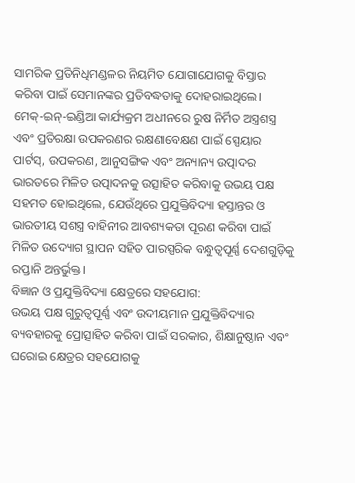ସାମରିକ ପ୍ରତିନିଧିମଣ୍ଡଳର ନିୟମିତ ଯୋଗାଯୋଗକୁ ବିସ୍ତାର କରିବା ପାଇଁ ସେମାନଙ୍କର ପ୍ରତିବଦ୍ଧତାକୁ ଦୋହରାଇଥିଲେ।
ମେକ୍-ଇନ୍-ଇଣ୍ଡିଆ କାର୍ଯ୍ୟକ୍ରମ ଅଧୀନରେ ରୁଷ ନିର୍ମିତ ଅସ୍ତ୍ରଶସ୍ତ୍ର ଏବଂ ପ୍ରତିରକ୍ଷା ଉପକରଣର ରକ୍ଷଣାବେକ୍ଷଣ ପାଇଁ ସ୍ପେୟାର ପାର୍ଟସ୍, ଉପକରଣ, ଆନୁସଙ୍ଗିକ ଏବଂ ଅନ୍ୟାନ୍ୟ ଉତ୍ପାଦର ଭାରତରେ ମିଳିତ ଉତ୍ପାଦନକୁ ଉତ୍ସାହିତ କରିବାକୁ ଉଭୟ ପକ୍ଷ ସହମତ ହୋଇଥିଲେ, ଯେଉଁଥିରେ ପ୍ରଯୁକ୍ତିବିଦ୍ୟା ହସ୍ତାନ୍ତର ଓ ଭାରତୀୟ ସଶସ୍ତ୍ର ବାହିନୀର ଆବଶ୍ୟକତା ପୂରଣ କରିବା ପାଇଁ ମିଳିତ ଉଦ୍ୟୋଗ ସ୍ଥାପନ ସହିତ ପାରସ୍ପରିକ ବନ୍ଧୁତ୍ୱପୂର୍ଣ୍ଣ ଦେଶଗୁଡ଼ିକୁ ରପ୍ତାନି ଅନ୍ତର୍ଭୁକ୍ତ।
ବିଜ୍ଞାନ ଓ ପ୍ରଯୁକ୍ତିବିଦ୍ୟା କ୍ଷେତ୍ରରେ ସହଯୋଗ:
ଉଭୟ ପକ୍ଷ ଗୁରୁତ୍ୱପୂର୍ଣ୍ଣ ଏବଂ ଉଦୀୟମାନ ପ୍ରଯୁକ୍ତିବିଦ୍ୟାର ବ୍ୟବହାରକୁ ପ୍ରୋତ୍ସାହିତ କରିବା ପାଇଁ ସରକାର, ଶିକ୍ଷାନୁଷ୍ଠାନ ଏବଂ ଘରୋଇ କ୍ଷେତ୍ରର ସହଯୋଗକୁ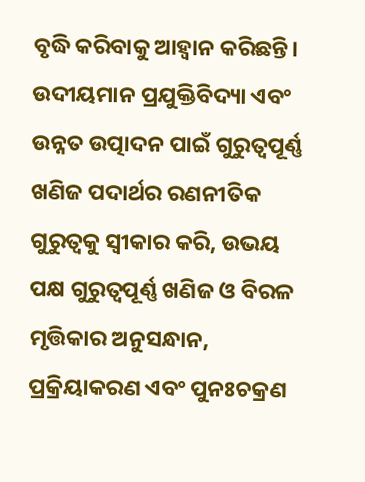ବୃଦ୍ଧି କରିବାକୁ ଆହ୍ୱାନ କରିଛନ୍ତି।
ଉଦୀୟମାନ ପ୍ରଯୁକ୍ତିବିଦ୍ୟା ଏବଂ ଉନ୍ନତ ଉତ୍ପାଦନ ପାଇଁ ଗୁରୁତ୍ୱପୂର୍ଣ୍ଣ ଖଣିଜ ପଦାର୍ଥର ରଣନୀତିକ ଗୁରୁତ୍ୱକୁ ସ୍ୱୀକାର କରି, ଉଭୟ ପକ୍ଷ ଗୁରୁତ୍ୱପୂର୍ଣ୍ଣ ଖଣିଜ ଓ ବିରଳ ମୃତ୍ତିକାର ଅନୁସନ୍ଧାନ, ପ୍ରକ୍ରିୟାକରଣ ଏବଂ ପୁନଃଚକ୍ରଣ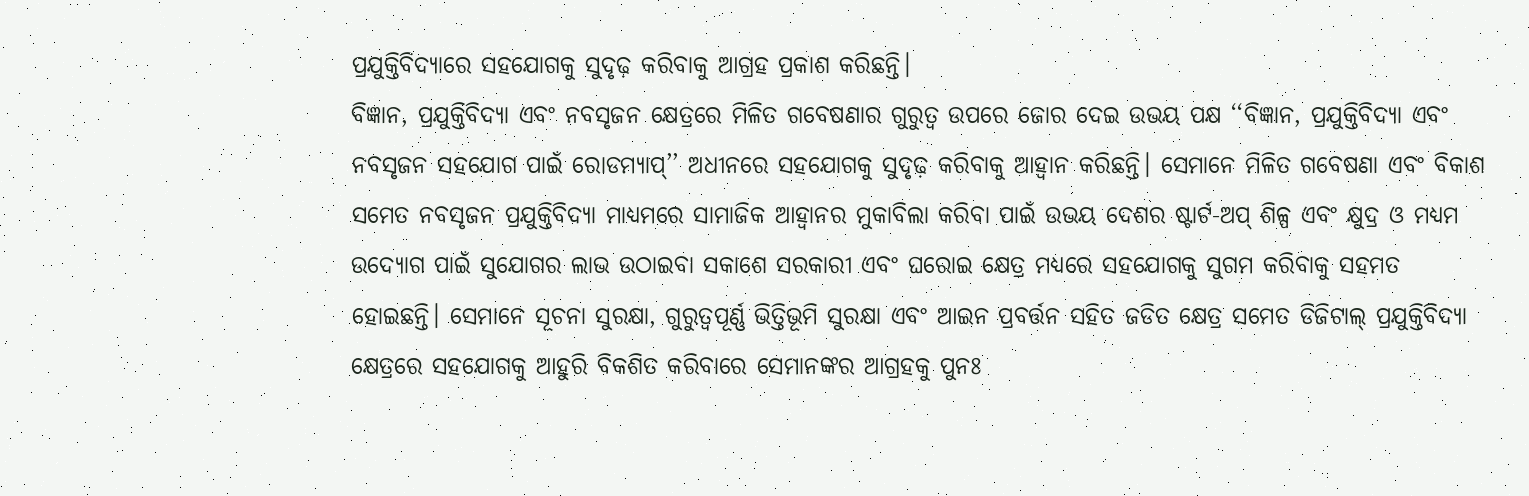ପ୍ରଯୁକ୍ତିବିଦ୍ୟାରେ ସହଯୋଗକୁ ସୁଦୃଢ଼ କରିବାକୁ ଆଗ୍ରହ ପ୍ରକାଶ କରିଛନ୍ତି।
ବିଜ୍ଞାନ, ପ୍ରଯୁକ୍ତିବିଦ୍ୟା ଏବଂ ନବସୃଜନ କ୍ଷେତ୍ରରେ ମିଳିତ ଗବେଷଣାର ଗୁରୁତ୍ୱ ଉପରେ ଜୋର ଦେଇ ଉଭୟ ପକ୍ଷ ‘‘ବିଜ୍ଞାନ, ପ୍ରଯୁକ୍ତିବିଦ୍ୟା ଏବଂ ନବସୃଜନ ସହଯୋଗ ପାଇଁ ରୋଡମ୍ୟାପ୍’’ ଅଧୀନରେ ସହଯୋଗକୁ ସୁଦୃଢ଼ କରିବାକୁ ଆହ୍ୱାନ କରିଛନ୍ତି। ସେମାନେ ମିଳିତ ଗବେଷଣା ଏବଂ ବିକାଶ ସମେତ ନବସୃଜନ ପ୍ରଯୁକ୍ତିବିଦ୍ୟା ମାଧ୍ୟମରେ ସାମାଜିକ ଆହ୍ୱାନର ମୁକାବିଲା କରିବା ପାଇଁ ଉଭୟ ଦେଶର ଷ୍ଟାର୍ଟ-ଅପ୍ ଶିଳ୍ପ ଏବଂ କ୍ଷୁଦ୍ର ଓ ମଧ୍ୟମ ଉଦ୍ୟୋଗ ପାଇଁ ସୁଯୋଗର ଲାଭ ଉଠାଇବା ସକାଶେ ସରକାରୀ ଏବଂ ଘରୋଇ କ୍ଷେତ୍ର ମଧ୍ୟରେ ସହଯୋଗକୁ ସୁଗମ କରିବାକୁ ସହମତ ହୋଇଛନ୍ତି। ସେମାନେ ସୂଚନା ସୁରକ୍ଷା, ଗୁରୁତ୍ୱପୂର୍ଣ୍ଣ ଭିତ୍ତିଭୂମି ସୁରକ୍ଷା ଏବଂ ଆଇନ ପ୍ରବର୍ତ୍ତନ ସହିତ ଜଡିତ କ୍ଷେତ୍ର ସମେତ ଡିଜିଟାଲ୍ ପ୍ରଯୁକ୍ତିବିଦ୍ୟା କ୍ଷେତ୍ରରେ ସହଯୋଗକୁ ଆହୁରି ବିକଶିତ କରିବାରେ ସେମାନଙ୍କର ଆଗ୍ରହକୁ ପୁନଃ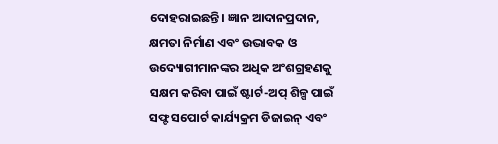ଦୋହରାଇଛନ୍ତି। ଜ୍ଞାନ ଆଦାନପ୍ରଦାନ, କ୍ଷମତା ନିର୍ମାଣ ଏବଂ ଉଦ୍ଭାବକ ଓ ଉଦ୍ୟୋଗୀମାନଙ୍କର ଅଧିକ ଅଂଶଗ୍ରହଣକୁ ସକ୍ଷମ କରିବା ପାଇଁ ଷ୍ଟାର୍ଟ-ଅପ୍ ଶିଳ୍ପ ପାଇଁ ସଫ୍ଟ ସପୋର୍ଟ କାର୍ଯ୍ୟକ୍ରମ ଡିଜାଇନ୍ ଏବଂ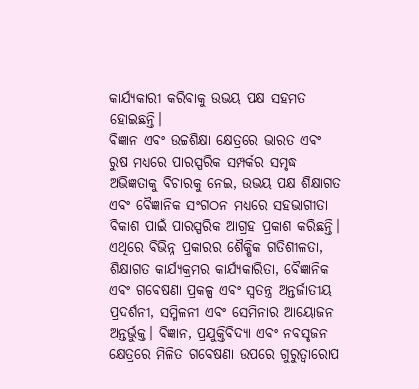କାର୍ଯ୍ୟକାରୀ କରିବାକୁ ଉଭୟ ପକ୍ଷ ସହମତ ହୋଇଛନ୍ତି।
ବିଜ୍ଞାନ ଏବଂ ଉଚ୍ଚଶିକ୍ଷା କ୍ଷେତ୍ରରେ ଭାରତ ଏବଂ ରୁଷ ମଧ୍ୟରେ ପାରସ୍ପରିକ ସମ୍ପର୍କର ସମୃଦ୍ଧ ଅଭିଜ୍ଞତାକୁ ବିଚାରକୁ ନେଇ, ଉଭୟ ପକ୍ଷ ଶିକ୍ଷାଗତ ଏବଂ ବୈଜ୍ଞାନିକ ସଂଗଠନ ମଧ୍ୟରେ ସହଭାଗୀତା ବିକାଶ ପାଇଁ ପାରସ୍ପରିକ ଆଗ୍ରହ ପ୍ରକାଶ କରିଛନ୍ତି। ଏଥିରେ ବିଭିନ୍ନ ପ୍ରକାରର ଶୈକ୍ଷିକ ଗତିଶୀଳତା, ଶିକ୍ଷାଗତ କାର୍ଯ୍ୟକ୍ରମର କାର୍ଯ୍ୟକାରିତା, ବୈଜ୍ଞାନିକ ଏବଂ ଗବେଷଣା ପ୍ରକଳ୍ପ ଏବଂ ସ୍ୱତନ୍ତ୍ର ଅନ୍ତର୍ଜାତୀୟ ପ୍ରଦର୍ଶନୀ, ସମ୍ମିଳନୀ ଏବଂ ସେମିନାର ଆୟୋଜନ ଅନ୍ତର୍ଭୁକ୍ତ। ବିଜ୍ଞାନ, ପ୍ରଯୁକ୍ତିବିଦ୍ୟା ଏବଂ ନବସୃଜନ କ୍ଷେତ୍ରରେ ମିଳିତ ଗବେଷଣା ଉପରେ ଗୁରୁତ୍ୱାରୋପ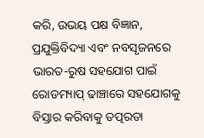କରି, ଉଭୟ ପକ୍ଷ ବିଜ୍ଞାନ, ପ୍ରଯୁକ୍ତିବିଦ୍ୟା ଏବଂ ନବସୃଜନରେ ଭାରତ-ରୁଷ ସହଯୋଗ ପାଇଁ ରୋଡମ୍ୟାପ୍ ଢାଞ୍ଚାରେ ସହଯୋଗକୁ ବିସ୍ତାର କରିବାକୁ ତତ୍ପରତା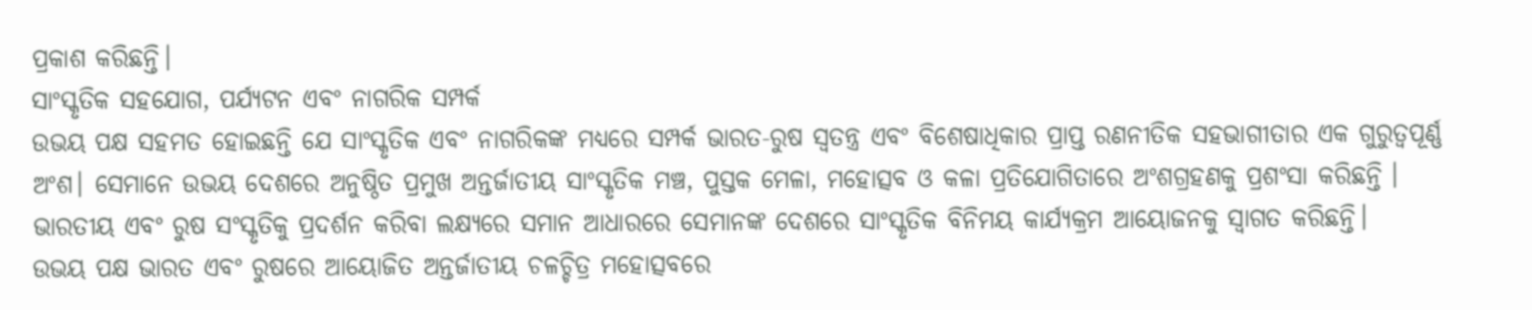ପ୍ରକାଶ କରିଛନ୍ତି।
ସାଂସ୍କୃତିକ ସହଯୋଗ, ପର୍ଯ୍ୟଟନ ଏବଂ ନାଗରିକ ସମ୍ପର୍କ
ଉଭୟ ପକ୍ଷ ସହମତ ହୋଇଛନ୍ତି ଯେ ସାଂସ୍କୃତିକ ଏବଂ ନାଗରିକଙ୍କ ମଧ୍ୟରେ ସମ୍ପର୍କ ଭାରତ-ରୁଷ ସ୍ୱତନ୍ତ୍ର ଏବଂ ବିଶେଷାଧିକାର ପ୍ରାପ୍ତ ରଣନୀତିକ ସହଭାଗୀତାର ଏକ ଗୁରୁତ୍ୱପୂର୍ଣ୍ଣ ଅଂଶ। ସେମାନେ ଉଭୟ ଦେଶରେ ଅନୁଷ୍ଠିତ ପ୍ରମୁଖ ଅନ୍ତର୍ଜାତୀୟ ସାଂସ୍କୃତିକ ମଞ୍ଚ, ପୁସ୍ତକ ମେଳା, ମହୋତ୍ସବ ଓ କଳା ପ୍ରତିଯୋଗିତାରେ ଅଂଶଗ୍ରହଣକୁ ପ୍ରଶଂସା କରିଛନ୍ତି । ଭାରତୀୟ ଏବଂ ରୁଷ ସଂସ୍କୃତିକୁ ପ୍ରଦର୍ଶନ କରିବା ଲକ୍ଷ୍ୟରେ ସମାନ ଆଧାରରେ ସେମାନଙ୍କ ଦେଶରେ ସାଂସ୍କୃତିକ ବିନିମୟ କାର୍ଯ୍ୟକ୍ରମ ଆୟୋଜନକୁ ସ୍ୱାଗତ କରିଛନ୍ତି।
ଉଭୟ ପକ୍ଷ ଭାରତ ଏବଂ ରୁଷରେ ଆୟୋଜିତ ଅନ୍ତର୍ଜାତୀୟ ଚଳଚ୍ଚିତ୍ର ମହୋତ୍ସବରେ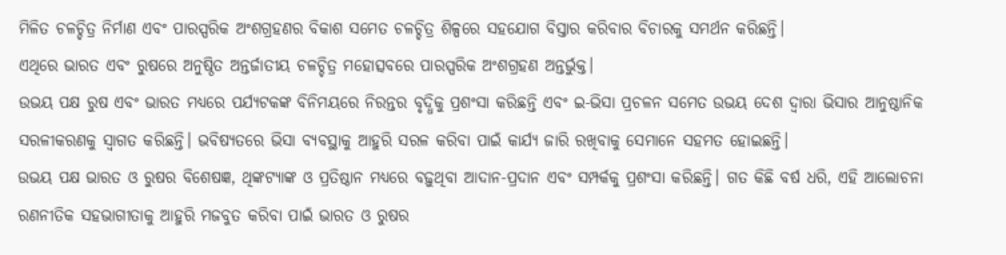ମିଳିତ ଚଳଚ୍ଚିତ୍ର ନିର୍ମାଣ ଏବଂ ପାରସ୍ପରିକ ଅଂଶଗ୍ରହଣର ବିକାଶ ସମେତ ଚଳଚ୍ଚିତ୍ର ଶିଳ୍ପରେ ସହଯୋଗ ବିସ୍ତାର କରିବାର ବିଚାରକୁ ସମର୍ଥନ କରିଛନ୍ତି।
ଏଥିରେ ଭାରତ ଏବଂ ରୁଷରେ ଅନୁଷ୍ଠିତ ଅନ୍ତର୍ଜାତୀୟ ଚଳଚ୍ଚିତ୍ର ମହୋତ୍ସବରେ ପାରସ୍ପରିକ ଅଂଶଗ୍ରହଣ ଅନ୍ତର୍ଭୁକ୍ତ।
ଉଭୟ ପକ୍ଷ ରୁଷ ଏବଂ ଭାରତ ମଧ୍ୟରେ ପର୍ଯ୍ୟଟକଙ୍କ ବିନିମୟରେ ନିରନ୍ତର ବୃଦ୍ଧିକୁ ପ୍ରଶଂସା କରିଛନ୍ତି ଏବଂ ଇ-ଭିସା ପ୍ରଚଳନ ସମେତ ଉଭୟ ଦେଶ ଦ୍ୱାରା ଭିସାର ଆନୁଷ୍ଠାନିକ ସରଳୀକରଣକୁ ସ୍ୱାଗତ କରିଛନ୍ତି। ଭବିଷ୍ୟତରେ ଭିସା ବ୍ୟବସ୍ଥାକୁ ଆହୁରି ସରଳ କରିବା ପାଇଁ କାର୍ଯ୍ୟ ଜାରି ରଖିବାକୁ ସେମାନେ ସହମତ ହୋଇଛନ୍ତି।
ଉଭୟ ପକ୍ଷ ଭାରତ ଓ ରୁଷର ବିଶେଷଜ୍ଞ, ଥିଙ୍କଟ୍ୟାଙ୍କ ଓ ପ୍ରତିଷ୍ଠାନ ମଧ୍ୟରେ ବଢ଼ୁଥିବା ଆଦାନ-ପ୍ରଦାନ ଏବଂ ସମ୍ପର୍କକୁ ପ୍ରଶଂସା କରିଛନ୍ତି। ଗତ କିଛି ବର୍ଷ ଧରି, ଏହି ଆଲୋଚନା ରଣନୀତିକ ସହଭାଗୀତାକୁ ଆହୁରି ମଜବୁତ କରିବା ପାଇଁ ଭାରତ ଓ ରୁଷର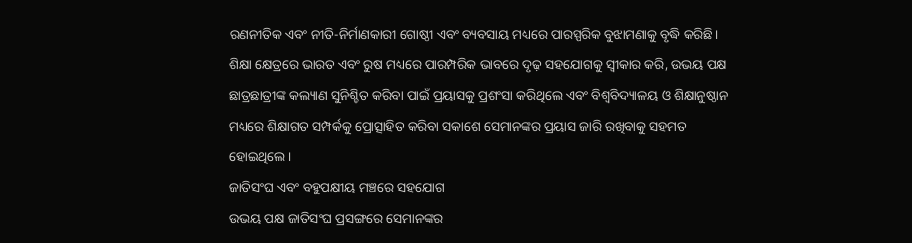ରଣନୀତିକ ଏବଂ ନୀତି-ନିର୍ମାଣକାରୀ ଗୋଷ୍ଠୀ ଏବଂ ବ୍ୟବସାୟ ମଧ୍ୟରେ ପାରସ୍ପରିକ ବୁଝାମଣାକୁ ବୃଦ୍ଧି କରିଛି।
ଶିକ୍ଷା କ୍ଷେତ୍ରରେ ଭାରତ ଏବଂ ରୁଷ ମଧ୍ୟରେ ପାରମ୍ପରିକ ଭାବରେ ଦୃଢ଼ ସହଯୋଗକୁ ସ୍ୱୀକାର କରି, ଉଭୟ ପକ୍ଷ ଛାତ୍ରଛାତ୍ରୀଙ୍କ କଲ୍ୟାଣ ସୁନିଶ୍ଚିତ କରିବା ପାଇଁ ପ୍ରୟାସକୁ ପ୍ରଶଂସା କରିଥିଲେ ଏବଂ ବିଶ୍ୱବିଦ୍ୟାଳୟ ଓ ଶିକ୍ଷାନୁଷ୍ଠାନ ମଧ୍ୟରେ ଶିକ୍ଷାଗତ ସମ୍ପର୍କକୁ ପ୍ରୋତ୍ସାହିତ କରିବା ସକାଶେ ସେମାନଙ୍କର ପ୍ରୟାସ ଜାରି ରଖିବାକୁ ସହମତ ହୋଇଥିଲେ।
ଜାତିସଂଘ ଏବଂ ବହୁପକ୍ଷୀୟ ମଞ୍ଚରେ ସହଯୋଗ
ଉଭୟ ପକ୍ଷ ଜାତିସଂଘ ପ୍ରସଙ୍ଗରେ ସେମାନଙ୍କର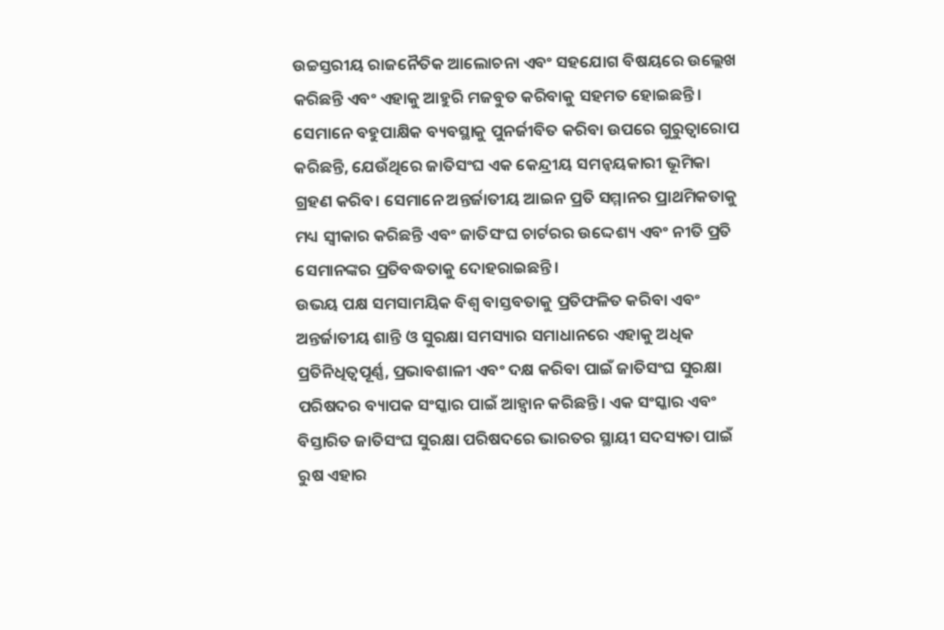ଉଚ୍ଚସ୍ତରୀୟ ରାଜନୈତିକ ଆଲୋଚନା ଏବଂ ସହଯୋଗ ବିଷୟରେ ଉଲ୍ଲେଖ କରିଛନ୍ତି ଏବଂ ଏହାକୁ ଆହୁରି ମଜବୁତ କରିବାକୁ ସହମତ ହୋଇଛନ୍ତି। ସେମାନେ ବହୁପାକ୍ଷିକ ବ୍ୟବସ୍ଥାକୁ ପୁନର୍ଜୀବିତ କରିବା ଉପରେ ଗୁରୁତ୍ୱାରୋପ କରିଛନ୍ତି, ଯେଉଁଥିରେ ଜାତିସଂଘ ଏକ କେନ୍ଦ୍ରୀୟ ସମନ୍ୱୟକାରୀ ଭୂମିକା ଗ୍ରହଣ କରିବ। ସେମାନେ ଅନ୍ତର୍ଜାତୀୟ ଆଇନ ପ୍ରତି ସମ୍ମାନର ପ୍ରାଥମିକତାକୁ ମଧ୍ୟ ସ୍ୱୀକାର କରିଛନ୍ତି ଏବଂ ଜାତିସଂଘ ଚାର୍ଟରର ଉଦ୍ଦେଶ୍ୟ ଏବଂ ନୀତି ପ୍ରତି ସେମାନଙ୍କର ପ୍ରତିବଦ୍ଧତାକୁ ଦୋହରାଇଛନ୍ତି।
ଉଭୟ ପକ୍ଷ ସମସାମୟିକ ବିଶ୍ୱ ବାସ୍ତବତାକୁ ପ୍ରତିଫଳିତ କରିବା ଏବଂ ଅନ୍ତର୍ଜାତୀୟ ଶାନ୍ତି ଓ ସୁରକ୍ଷା ସମସ୍ୟାର ସମାଧାନରେ ଏହାକୁ ଅଧିକ ପ୍ରତିନିଧିତ୍ୱପୂର୍ଣ୍ଣ, ପ୍ରଭାବଶାଳୀ ଏବଂ ଦକ୍ଷ କରିବା ପାଇଁ ଜାତିସଂଘ ସୁରକ୍ଷା ପରିଷଦର ବ୍ୟାପକ ସଂସ୍କାର ପାଇଁ ଆହ୍ୱାନ କରିଛନ୍ତି। ଏକ ସଂସ୍କାର ଏବଂ ବିସ୍ତାରିତ ଜାତିସଂଘ ସୁରକ୍ଷା ପରିଷଦରେ ଭାରତର ସ୍ଥାୟୀ ସଦସ୍ୟତା ପାଇଁ ରୁଷ ଏହାର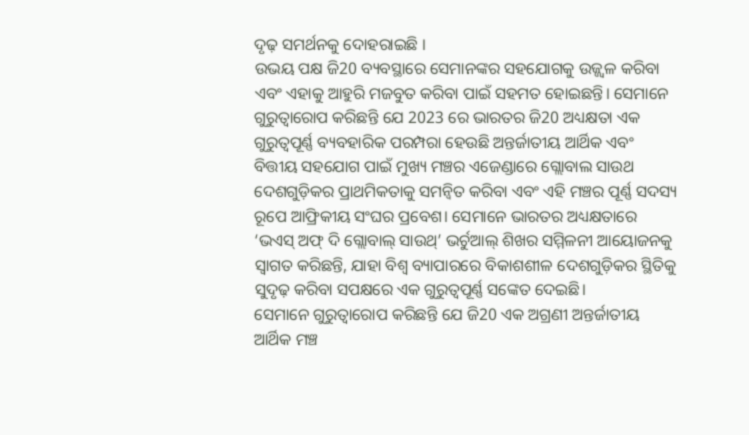ଦୃଢ଼ ସମର୍ଥନକୁ ଦୋହରାଇଛି ।
ଉଭୟ ପକ୍ଷ ଜି20 ବ୍ୟବସ୍ଥାରେ ସେମାନଙ୍କର ସହଯୋଗକୁ ଉଜ୍ଜ୍ୱଳ କରିବା ଏବଂ ଏହାକୁ ଆହୁରି ମଜବୁତ କରିବା ପାଇଁ ସହମତ ହୋଇଛନ୍ତି। ସେମାନେ ଗୁରୁତ୍ୱାରୋପ କରିଛନ୍ତି ଯେ 2023 ରେ ଭାରତର ଜି20 ଅଧ୍ୟକ୍ଷତା ଏକ ଗୁରୁତ୍ୱପୂର୍ଣ୍ଣ ବ୍ୟବହାରିକ ପରମ୍ପରା ହେଉଛି ଅନ୍ତର୍ଜାତୀୟ ଆର୍ଥିକ ଏବଂ ବିତ୍ତୀୟ ସହଯୋଗ ପାଇଁ ମୁଖ୍ୟ ମଞ୍ଚର ଏଜେଣ୍ଡାରେ ଗ୍ଲୋବାଲ ସାଉଥ ଦେଶଗୁଡ଼ିକର ପ୍ରାଥମିକତାକୁ ସମନ୍ୱିତ କରିବା ଏବଂ ଏହି ମଞ୍ଚର ପୂର୍ଣ୍ଣ ସଦସ୍ୟ ରୂପେ ଆଫ୍ରିକୀୟ ସଂଘର ପ୍ରବେଶ। ସେମାନେ ଭାରତର ଅଧ୍ୟକ୍ଷତାରେ ‘ଭଏସ୍ ଅଫ୍ ଦି ଗ୍ଲୋବାଲ୍ ସାଉଥ୍’ ଭର୍ଚୁଆଲ୍ ଶିଖର ସମ୍ମିଳନୀ ଆୟୋଜନକୁ ସ୍ୱାଗତ କରିଛନ୍ତି, ଯାହା ବିଶ୍ୱ ବ୍ୟାପାରରେ ବିକାଶଶୀଳ ଦେଶଗୁଡ଼ିକର ସ୍ଥିତିକୁ ସୁଦୃଢ଼ କରିବା ସପକ୍ଷରେ ଏକ ଗୁରୁତ୍ୱପୂର୍ଣ୍ଣ ସଙ୍କେତ ଦେଇଛି।
ସେମାନେ ଗୁରୁତ୍ୱାରୋପ କରିଛନ୍ତି ଯେ ଜି20 ଏକ ଅଗ୍ରଣୀ ଅନ୍ତର୍ଜାତୀୟ ଆର୍ଥିକ ମଞ୍ଚ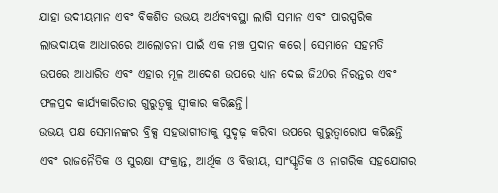ଯାହା ଉଦୀୟମାନ ଏବଂ ବିକଶିତ ଉଭୟ ଅର୍ଥବ୍ୟବସ୍ଥା ଲାଗି ସମାନ ଏବଂ ପାରସ୍ପରିକ ଲାଭଦାୟକ ଆଧାରରେ ଆଲୋଚନା ପାଇଁ ଏକ ମଞ୍ଚ ପ୍ରଦାନ କରେ। ସେମାନେ ସହମତି ଉପରେ ଆଧାରିତ ଏବଂ ଏହାର ମୂଳ ଆଦେଶ ଉପରେ ଧ୍ୟାନ ଦେଇ ଜି20ର ନିରନ୍ତର ଏବଂ ଫଳପ୍ରଦ କାର୍ଯ୍ୟକାରିତାର ଗୁରୁତ୍ୱକୁ ସ୍ୱୀକାର କରିଛନ୍ତି।
ଉଭୟ ପକ୍ଷ ସେମାନଙ୍କର ବ୍ରିକ୍ସ ସହଭାଗୀତାକୁ ସୁଦୃଢ଼ କରିବା ଉପରେ ଗୁରୁତ୍ୱାରୋପ କରିଛନ୍ତି ଏବଂ ରାଜନୈତିକ ଓ ସୁରକ୍ଷା ସଂକ୍ରାନ୍ତ, ଆର୍ଥିକ ଓ ବିତ୍ତୀୟ, ସାଂସ୍କୃତିକ ଓ ନାଗରିକ ସହଯୋଗର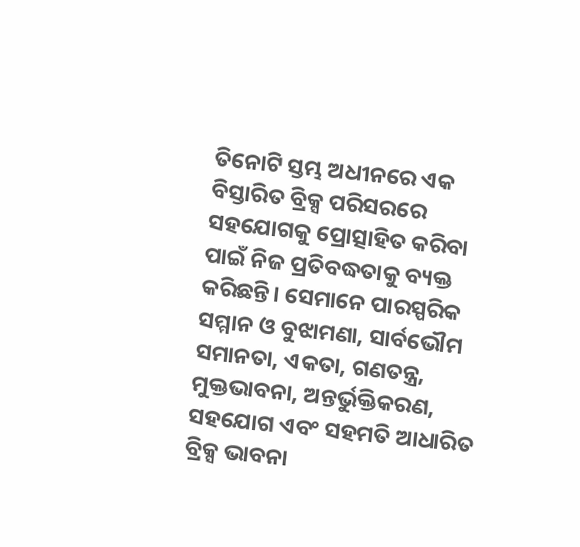ତିନୋଟି ସ୍ତମ୍ଭ ଅଧୀନରେ ଏକ ବିସ୍ତାରିତ ବ୍ରିକ୍ସ ପରିସରରେ ସହଯୋଗକୁ ପ୍ରୋତ୍ସାହିତ କରିବା ପାଇଁ ନିଜ ପ୍ରତିବଦ୍ଧତାକୁ ବ୍ୟକ୍ତ କରିଛନ୍ତି। ସେମାନେ ପାରସ୍ପରିକ ସମ୍ମାନ ଓ ବୁଝାମଣା, ସାର୍ବଭୌମ ସମାନତା, ଏକତା, ଗଣତନ୍ତ୍ର, ମୁକ୍ତଭାବନା, ଅନ୍ତର୍ଭୁକ୍ତିକରଣ, ସହଯୋଗ ଏବଂ ସହମତି ଆଧାରିତ ବ୍ରିକ୍ସ ଭାବନା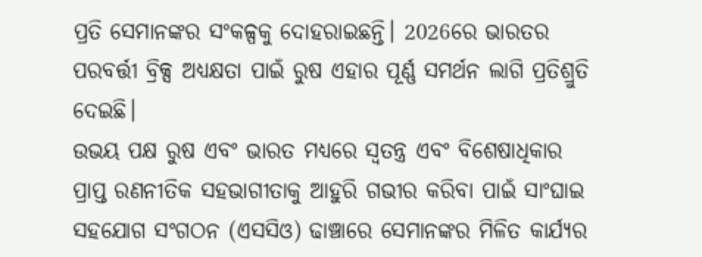ପ୍ରତି ସେମାନଙ୍କର ସଂକଳ୍ପକୁ ଦୋହରାଇଛନ୍ତି। 2026ରେ ଭାରତର ପରବର୍ତ୍ତୀ ବ୍ରିକ୍ସ ଅଧ୍ୟକ୍ଷତା ପାଇଁ ରୁଷ ଏହାର ପୂର୍ଣ୍ଣ ସମର୍ଥନ ଲାଗି ପ୍ରତିଶ୍ରୁତି ଦେଇଛି।
ଉଭୟ ପକ୍ଷ ରୁଷ ଏବଂ ଭାରତ ମଧ୍ୟରେ ସ୍ୱତନ୍ତ୍ର ଏବଂ ବିଶେଷାଧିକାର ପ୍ରାପ୍ତ ରଣନୀତିକ ସହଭାଗୀତାକୁ ଆହୁରି ଗଭୀର କରିବା ପାଇଁ ସାଂଘାଇ ସହଯୋଗ ସଂଗଠନ (ଏସସିଓ) ଢାଞ୍ଚାରେ ସେମାନଙ୍କର ମିଳିତ କାର୍ଯ୍ୟର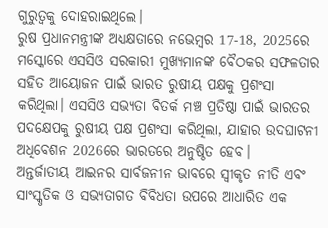ଗୁରୁତ୍ୱକୁ ଦୋହରାଇଥିଲେ।
ରୁଷ ପ୍ରଧାନମନ୍ତ୍ରୀଙ୍କ ଅଧ୍ୟକ୍ଷତାରେ ନଭେମ୍ବର 17-18, 2025ରେ ମସ୍କୋରେ ଏସସିଓ ସରକାରୀ ମୁଖ୍ୟମାନଙ୍କ ବୈଠକର ସଫଳତାର ସହିତ ଆୟୋଜନ ପାଇଁ ଭାରତ ରୁଷୀୟ ପକ୍ଷକୁ ପ୍ରଶଂସା କରିଥିଲା। ଏସସିଓ ସଭ୍ୟତା ବିତର୍କ ମଞ୍ଚ ପ୍ରତିଷ୍ଠା ପାଇଁ ଭାରତର ପଦକ୍ଷେପକୁ ରୁଷୀୟ ପକ୍ଷ ପ୍ରଶଂସା କରିଥିଲା, ଯାହାର ଉଦଘାଟନୀ ଅଧିବେଶନ 2026ରେ ଭାରତରେ ଅନୁଷ୍ଠିତ ହେବ।
ଅନ୍ତର୍ଜାତୀୟ ଆଇନର ସାର୍ବଜନୀନ ଭାବରେ ସ୍ୱୀକୃତ ନୀତି ଏବଂ ସାଂସ୍କୃତିକ ଓ ସଭ୍ୟତାଗତ ବିବିଧତା ଉପରେ ଆଧାରିତ ଏକ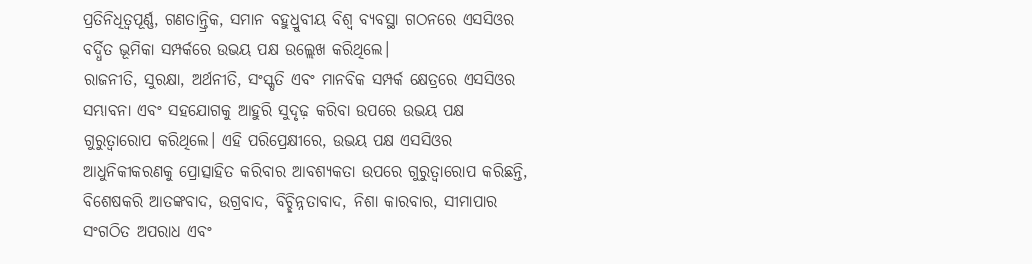ପ୍ରତିନିଧିତ୍ୱପୂର୍ଣ୍ଣ, ଗଣତାନ୍ତ୍ରିକ, ସମାନ ବହୁଧ୍ରୁବୀୟ ବିଶ୍ୱ ବ୍ୟବସ୍ଥା ଗଠନରେ ଏସସିଓର ବର୍ଦ୍ଧିତ ଭୂମିକା ସମ୍ପର୍କରେ ଉଭୟ ପକ୍ଷ ଉଲ୍ଲେଖ କରିଥିଲେ।
ରାଜନୀତି, ସୁରକ୍ଷା, ଅର୍ଥନୀତି, ସଂସ୍କୃତି ଏବଂ ମାନବିକ ସମ୍ପର୍କ କ୍ଷେତ୍ରରେ ଏସସିଓର ସମ୍ଭାବନା ଏବଂ ସହଯୋଗକୁ ଆହୁରି ସୁଦୃଢ଼ କରିବା ଉପରେ ଉଭୟ ପକ୍ଷ ଗୁରୁତ୍ୱାରୋପ କରିଥିଲେ। ଏହି ପରିପ୍ରେକ୍ଷୀରେ, ଉଭୟ ପକ୍ଷ ଏସସିଓର ଆଧୁନିକୀକରଣକୁ ପ୍ରୋତ୍ସାହିତ କରିବାର ଆବଶ୍ୟକତା ଉପରେ ଗୁରୁତ୍ୱାରୋପ କରିଛନ୍ତି, ବିଶେଷକରି ଆତଙ୍କବାଦ, ଉଗ୍ରବାଦ, ବିଚ୍ଛିନ୍ନତାବାଦ, ନିଶା କାରବାର, ସୀମାପାର ସଂଗଠିତ ଅପରାଧ ଏବଂ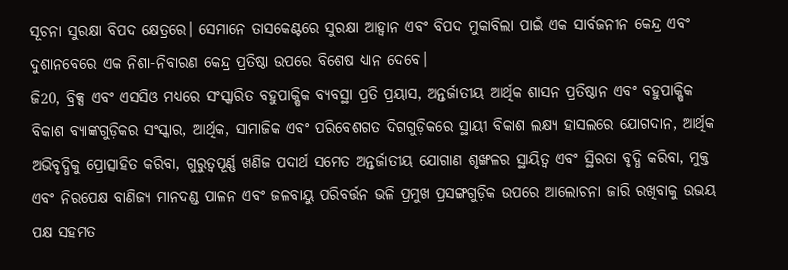ସୂଚନା ସୁରକ୍ଷା ବିପଦ କ୍ଷେତ୍ରରେ। ସେମାନେ ତାସକେଣ୍ଟରେ ସୁରକ୍ଷା ଆହ୍ୱାନ ଏବଂ ବିପଦ ମୁକାବିଲା ପାଇଁ ଏକ ସାର୍ବଜନୀନ କେନ୍ଦ୍ର ଏବଂ ଦୁଶାନବେରେ ଏକ ନିଶା-ନିବାରଣ କେନ୍ଦ୍ର ପ୍ରତିଷ୍ଠା ଉପରେ ବିଶେଷ ଧ୍ୟାନ ଦେବେ।
ଜି20, ବ୍ରିକ୍ସ ଏବଂ ଏସସିଓ ମଧ୍ୟରେ ସଂସ୍କାରିତ ବହୁପାକ୍ଷିକ ବ୍ୟବସ୍ଥା ପ୍ରତି ପ୍ରୟାସ, ଅନ୍ତର୍ଜାତୀୟ ଆର୍ଥିକ ଶାସନ ପ୍ରତିଷ୍ଠାନ ଏବଂ ବହୁପାକ୍ଷିକ ବିକାଶ ବ୍ୟାଙ୍କଗୁଡ଼ିକର ସଂସ୍କାର, ଆର୍ଥିକ, ସାମାଜିକ ଏବଂ ପରିବେଶଗତ ଦିଗଗୁଡ଼ିକରେ ସ୍ଥାୟୀ ବିକାଶ ଲକ୍ଷ୍ୟ ହାସଲରେ ଯୋଗଦାନ, ଆର୍ଥିକ ଅଭିବୃଦ୍ଧିକୁ ପ୍ରୋତ୍ସାହିତ କରିବା, ଗୁରୁତ୍ୱପୂର୍ଣ୍ଣ ଖଣିଜ ପଦାର୍ଥ ସମେତ ଅନ୍ତର୍ଜାତୀୟ ଯୋଗାଣ ଶୃଙ୍ଖଳର ସ୍ଥାୟିତ୍ୱ ଏବଂ ସ୍ଥିରତା ବୃଦ୍ଧି କରିବା, ମୁକ୍ତ ଏବଂ ନିରପେକ୍ଷ ବାଣିଜ୍ୟ ମାନଦଣ୍ଡ ପାଳନ ଏବଂ ଜଳବାୟୁ ପରିବର୍ତ୍ତନ ଭଳି ପ୍ରମୁଖ ପ୍ରସଙ୍ଗଗୁଡ଼ିକ ଉପରେ ଆଲୋଚନା ଜାରି ରଖିବାକୁ ଉଭୟ ପକ୍ଷ ସହମତ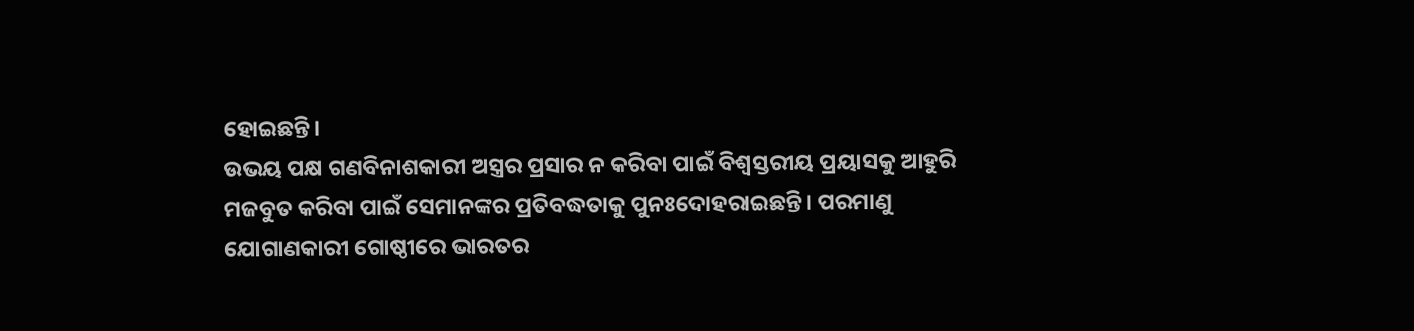ହୋଇଛନ୍ତି।
ଉଭୟ ପକ୍ଷ ଗଣବିନାଶକାରୀ ଅସ୍ତ୍ରର ପ୍ରସାର ନ କରିବା ପାଇଁ ବିଶ୍ୱସ୍ତରୀୟ ପ୍ରୟାସକୁ ଆହୁରି ମଜବୁତ କରିବା ପାଇଁ ସେମାନଙ୍କର ପ୍ରତିବଦ୍ଧତାକୁ ପୁନଃଦୋହରାଇଛନ୍ତି। ପରମାଣୁ ଯୋଗାଣକାରୀ ଗୋଷ୍ଠୀରେ ଭାରତର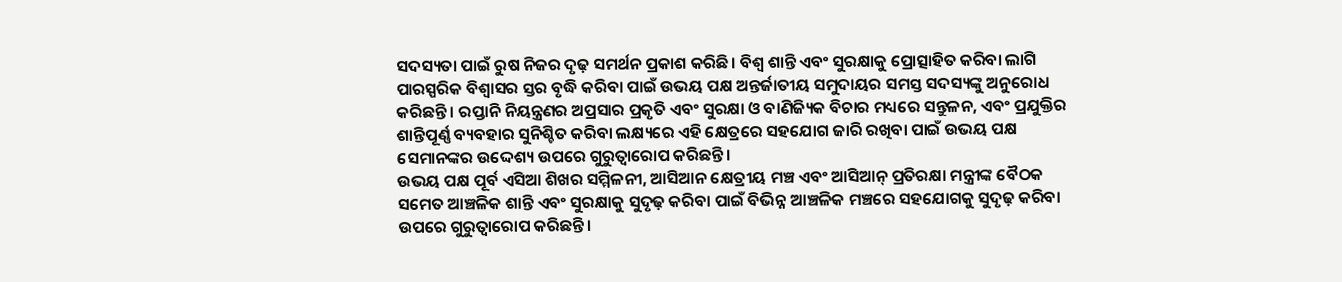ସଦସ୍ୟତା ପାଇଁ ରୁଷ ନିଜର ଦୃଢ଼ ସମର୍ଥନ ପ୍ରକାଶ କରିଛି। ବିଶ୍ୱ ଶାନ୍ତି ଏବଂ ସୁରକ୍ଷାକୁ ପ୍ରୋତ୍ସାହିତ କରିବା ଲାଗି ପାରସ୍ପରିକ ବିଶ୍ୱାସର ସ୍ତର ବୃଦ୍ଧି କରିବା ପାଇଁ ଉଭୟ ପକ୍ଷ ଅନ୍ତର୍ଜାତୀୟ ସମୁଦାୟର ସମସ୍ତ ସଦସ୍ୟଙ୍କୁ ଅନୁରୋଧ କରିଛନ୍ତି। ରପ୍ତାନି ନିୟନ୍ତ୍ରଣର ଅପ୍ରସାର ପ୍ରକୃତି ଏବଂ ସୁରକ୍ଷା ଓ ବାଣିଜ୍ୟିକ ବିଚାର ମଧ୍ୟରେ ସନ୍ତୁଳନ, ଏବଂ ପ୍ରଯୁକ୍ତିର ଶାନ୍ତିପୂର୍ଣ୍ଣ ବ୍ୟବହାର ସୁନିଶ୍ଚିତ କରିବା ଲକ୍ଷ୍ୟରେ ଏହି କ୍ଷେତ୍ରରେ ସହଯୋଗ ଜାରି ରଖିବା ପାଇଁ ଉଭୟ ପକ୍ଷ ସେମାନଙ୍କର ଉଦ୍ଦେଶ୍ୟ ଉପରେ ଗୁରୁତ୍ୱାରୋପ କରିଛନ୍ତି।
ଉଭୟ ପକ୍ଷ ପୂର୍ବ ଏସିଆ ଶିଖର ସମ୍ମିଳନୀ, ଆସିଆନ କ୍ଷେତ୍ରୀୟ ମଞ୍ଚ ଏବଂ ଆସିଆନ୍‌ ପ୍ରତିରକ୍ଷା ମନ୍ତ୍ରୀଙ୍କ ବୈଠକ ସମେତ ଆଞ୍ଚଳିକ ଶାନ୍ତି ଏବଂ ସୁରକ୍ଷାକୁ ସୁଦୃଢ଼ କରିବା ପାଇଁ ବିଭିନ୍ନ ଆଞ୍ଚଳିକ ମଞ୍ଚରେ ସହଯୋଗକୁ ସୁଦୃଢ଼ କରିବା ଉପରେ ଗୁରୁତ୍ୱାରୋପ କରିଛନ୍ତି।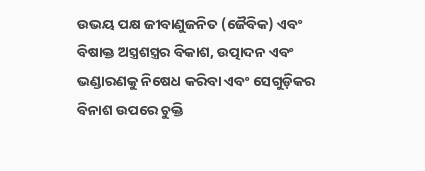ଉଭୟ ପକ୍ଷ ଜୀବାଣୁଜନିତ (ଜୈବିକ) ଏବଂ ବିଷାକ୍ତ ଅସ୍ତ୍ରଶସ୍ତ୍ରର ବିକାଶ, ଉତ୍ପାଦନ ଏବଂ ଭଣ୍ଡାରଣକୁ ନିଷେଧ କରିବା ଏବଂ ସେଗୁଡ଼ିକର ବିନାଶ ଉପରେ ଚୁକ୍ତି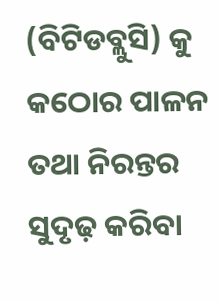(ବିଟିଡବ୍ଲୁସି) କୁ କଠୋର ପାଳନ ତଥା ନିରନ୍ତର ସୁଦୃଢ଼ କରିବା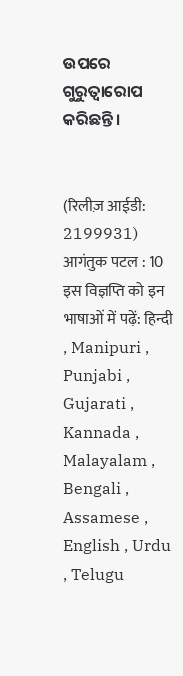ଉପରେ ଗୁରୁତ୍ୱାରୋପ କରିଛନ୍ତି।


(रिलीज़ आईडी: 2199931) आगंतुक पटल : 10
इस विज्ञप्ति को इन भाषाओं में पढ़ें: हिन्दी , Manipuri , Punjabi , Gujarati , Kannada , Malayalam , Bengali , Assamese , English , Urdu , Telugu